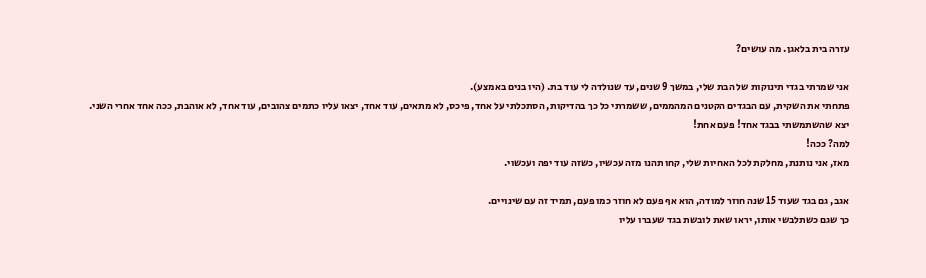עזרה בית בלאגן. מה עושים?

אני שמרתי בגדי תינוקות של הבת שלי, במשך 9 שנים, עד שנולדה לי עוד בת. (היו בנים באמצע).
פתחתי את השקית, עם הבגדים הקטנים המהממים, ששמרתי כל כך בהדיקות, הסתכלתי על אחד, פיכס, לא מתאים, עוד אחד, יצאו עליו כתמים צהובים, עוד אחד, לא אוהבת, ככה אחד אחרי השני.
יצא שהשתמשתי בבגד אחד! פעם אחת!
למה? ככה!
מאז, אני נותנת, מחלקת לכל האחיות שלי, קחו תהנו מזה עכשיו, כשזה עוד יפה ועכשוי.

אגב, גם בגד שעוד 15 שנה חוזר למודה, הוא אף פעם לא חוזר כמו פעם, תמיד זה עם שינויים.
כך שגם כשתלבשי אותו, יראו שאת לובשת בגד שעברו עליו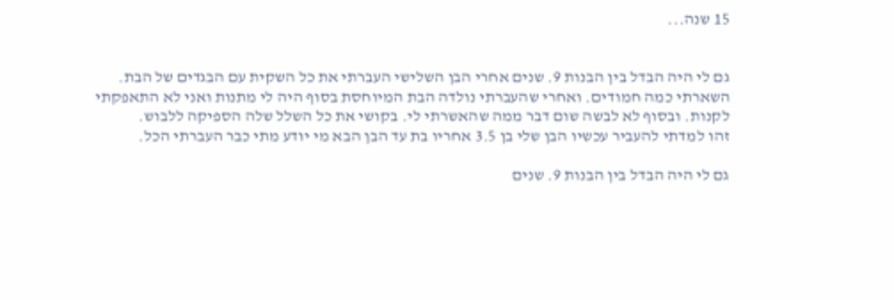15 שנה...


גם לי היה הבדל בין הבנות 9. שנים אחרי הבן השלישי העברתי את כל השקית עם הבגדים של הבת. השארתי כמה חמודים. ואחרי שהעברתי נולדה הבת המיוחסת בסוף היה לי מתנות ואני לא התאפקתי לקנות. ובסוף לא לבשה שום דבר ממה שהאשרתי לי. בקושי את כל השלל שלה הספיקה ללבוש.
זהו למדתי להעביר עכשיו הבן שלי בן 3.5 אחריו בת עד הבן הבא מי יודע מתי כבר העברתי הכל.

גם לי היה הבדל בין הבנות 9. שנים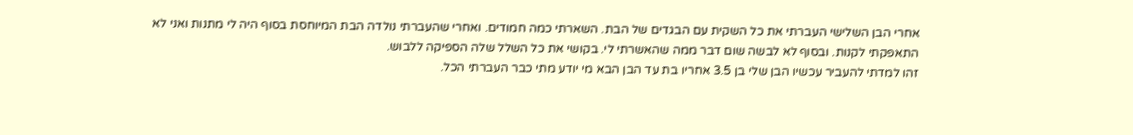אחרי הבן השלישי העברתי את כל השקית עם הבגדים של הבת. השארתי כמה חמודים. ואחרי שהעברתי נולדה הבת המיוחסת בסוף היה לי מתנות ואני לא התאפקתי לקנות. ובסוף לא לבשה שום דבר ממה שהאשרתי לי. בקושי את כל השלל שלה הספיקה ללבוש.
זהו למדתי להעביר עכשיו הבן שלי בן 3.5 אחריו בת עד הבן הבא מי יודע מתי כבר העברתי הכל.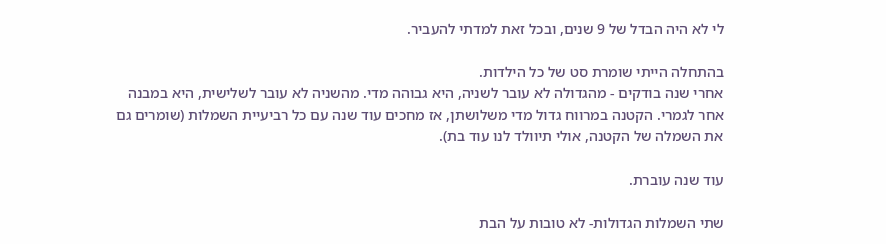לי לא היה הבדל של 9 שנים, ובכל זאת למדתי להעביר.

בהתחלה הייתי שומרת סט של כל הילדות.
אחרי שנה בודקים - מהגדולה לא עובר לשניה, היא גבוהה מדי. מהשניה לא עובר לשלישית, היא במבנה אחר לגמרי. הקטנה במרווח גדול מדי משלושתן, אז מחכים עוד שנה עם כל רביעיית השמלות (שומרים גם את השמלה של הקטנה, אולי תיוולד לנו עוד בת).

עוד שנה עוברת.

שתי השמלות הגדולות- לא טובות על הבת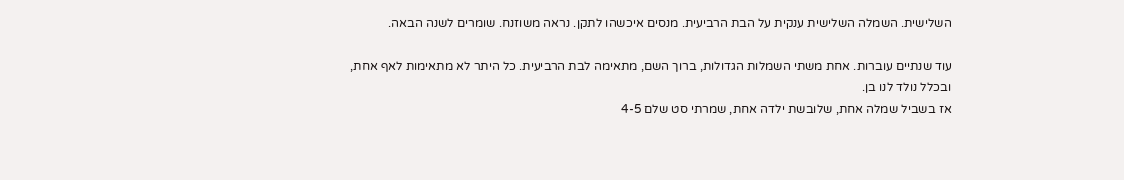השלישית. השמלה השלישית ענקית על הבת הרביעית. מנסים איכשהו לתקן. נראה משוזנח. שומרים לשנה הבאה.

עוד שנתיים עוברות. אחת משתי השמלות הגדולות, ברוך השם, מתאימה לבת הרביעית. כל היתר לא מתאימות לאף אחת, ובכלל נולד לנו בן.
אז בשביל שמלה אחת, שלובשת ילדה אחת, שמרתי סט שלם 4-5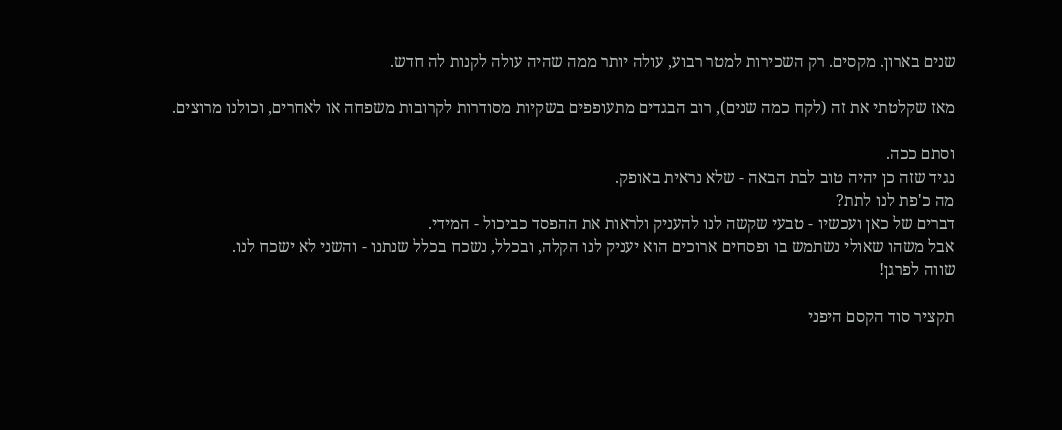שנים בארון. מקסים. רק השכירות למטר רבוע, עולה יותר ממה שהיה עולה לקנות לה חדש.

מאז שקלטתי את זה (לקח כמה שנים), רוב הבגדים מתעופפים בשקיות מסודרות לקרובות משפחה או לאחרים, וכולנו מרוצים.

וסתם ככה.
נגיד שזה כן יהיה טוב לבת הבאה - שלא נראית באופק.
מה כ'פת לנו לתת?
דברים של כאן ועכשיו - טבעי שקשה לנו להעניק ולראות את ההפסד כביכול - המידי.
אבל משהו שאולי נשתמש בו ופסחים ארוכים הוא יעניק לנו הקלה, ובכלל, נשכח בכלל שנתנו - והשני לא ישכח לנו.
שווה לפרגן!

תקציר סוד הקסם היפני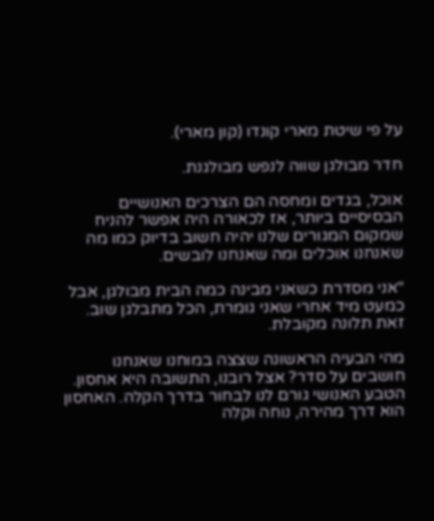על פי שיטת מארי קונדו (קון מארי).

חדר מבולגן שווה לנפש מבולגנת.

אוכל, בגדים ומחסה הם הצרכים האנושיים הבסיסיים ביותר, אז לכאורה היה אפשר להניח שמקום המגורים שלנו יהיה חשוב בדיוק כמו מה שאנחנו אוכלים ומה שאנחנו לובשים.

"אני מסדרת כשאני מבינה כמה הבית מבולגן, אבל כמעט מיד אחרי שאני גומרת, הכל מתבלגן שוב. זאת תלונה מקובלת.

מהי הבעיה הראשונה שצצה במוחנו שאנחנו חושבים על סדר? אצל רובנו, התשובה היא אחסון.
הטבע האנושי גורם לנו לבחור בדרך הקלה. האחסון הוא דרך מהירה, נוחה וקלה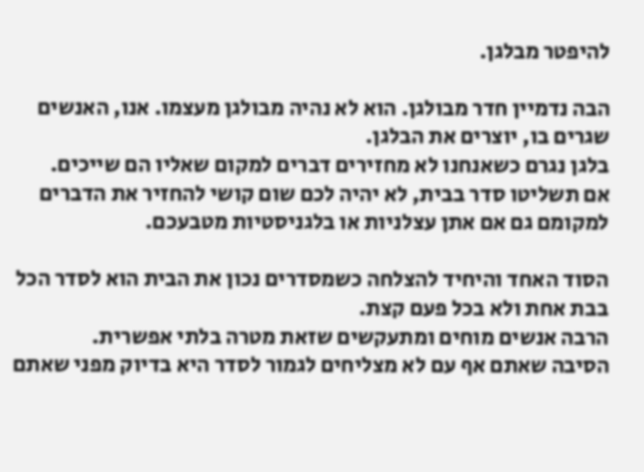להיפטר מבלגן.

הבה נדמיין חדר מבולגן. הוא לא נהיה מבולגן מעצמו. אנו, האנשים שגרים בו, יוצרים את הבלגן.
בלגן נגרם כשאנחנו לא מחזירים דברים למקום שאליו הם שייכים.
אם תשליטו סדר בבית, לא יהיה לכם שום קושי להחזיר את הדברים למקומם גם אם אתן עצלניות או בלגניסטיות מטבעכם.

הסוד האחד והיחיד להצלחה כשמסדרים נכון את הבית הוא לסדר הכל בבת אחת ולא בכל פעם קצת.
הרבה אנשים מוחים ומתעקשים שזאת מטרה בלתי אפשרית.
הסיבה שאתם אף עם לא מצליחים לגמור לסדר היא בדיוק מפני שאתם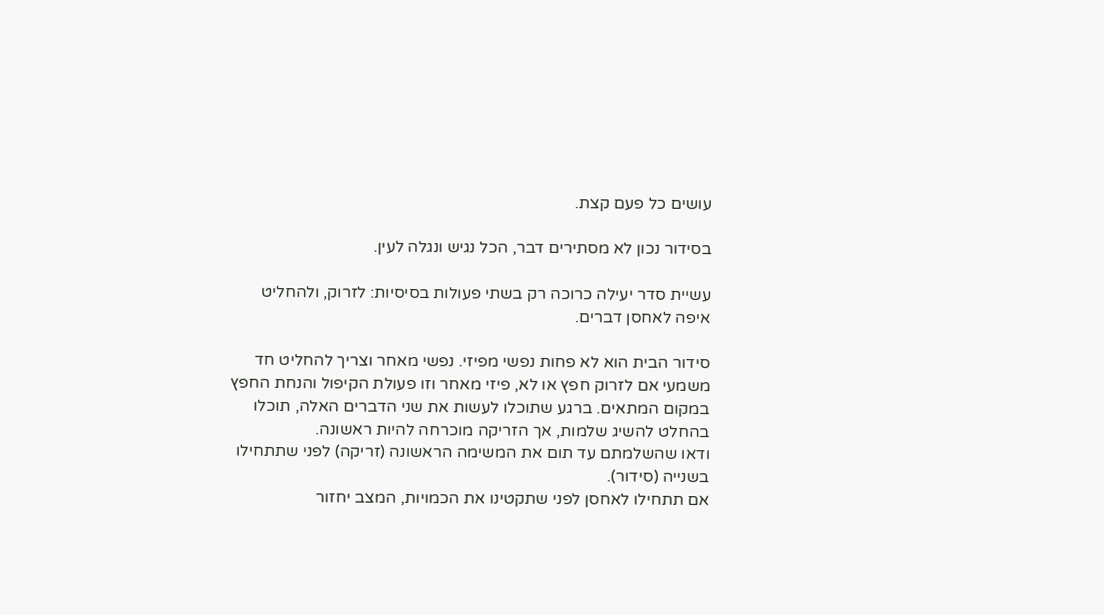עושים כל פעם קצת.

בסידור נכון לא מסתירים דבר, הכל נגיש ונגלה לעין.

עשיית סדר יעילה כרוכה רק בשתי פעולות בסיסיות: לזרוק, ולהחליט איפה לאחסן דברים.

סידור הבית הוא לא פחות נפשי מפיזי. נפשי מאחר וצריך להחליט חד משמעי אם לזרוק חפץ או לא, פיזי מאחר וזו פעולת הקיפול והנחת החפץ במקום המתאים. ברגע שתוכלו לעשות את שני הדברים האלה, תוכלו בהחלט להשיג שלמות, אך הזריקה מוכרחה להיות ראשונה.
ודאו שהשלמתם עד תום את המשימה הראשונה (זריקה) לפני שתתחילו בשנייה (סידור).
אם תתחילו לאחסן לפני שתקטינו את הכמויות, המצב יחזור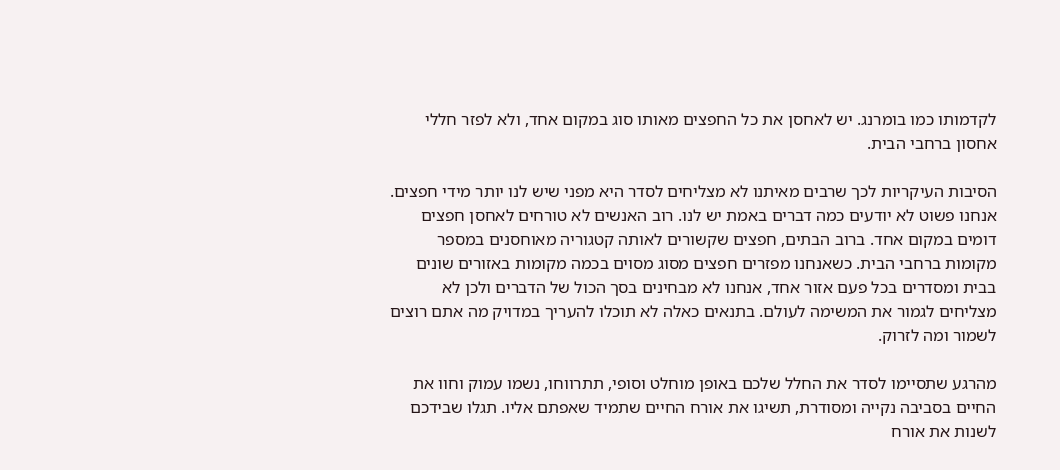לקדמותו כמו בומרנג. יש לאחסן את כל החפצים מאותו סוג במקום אחד, ולא לפזר חללי אחסון ברחבי הבית.

הסיבות העיקריות לכך שרבים מאיתנו לא מצליחים לסדר היא מפני שיש לנו יותר מידי חפצים. אנחנו פשוט לא יודעים כמה דברים באמת יש לנו. רוב האנשים לא טורחים לאחסן חפצים דומים במקום אחד. ברוב הבתים, חפצים שקשורים לאותה קטגוריה מאוחסנים במספר מקומות ברחבי הבית. כשאנחנו מפזרים חפצים מסוג מסוים בכמה מקומות באזורים שונים בבית ומסדרים בכל פעם אזור אחד, אנחנו לא מבחינים בסך הכול של הדברים ולכן לא מצליחים לגמור את המשימה לעולם. בתנאים כאלה לא תוכלו להעריך במדויק מה אתם רוצים לשמור ומה לזרוק.

מהרגע שתסיימו לסדר את החלל שלכם באופן מוחלט וסופי, תתרווחו, נשמו עמוק וחוו את החיים בסביבה נקייה ומסודרת, תשיגו את אורח החיים שתמיד שאפתם אליו. תגלו שבידכם לשנות את אורח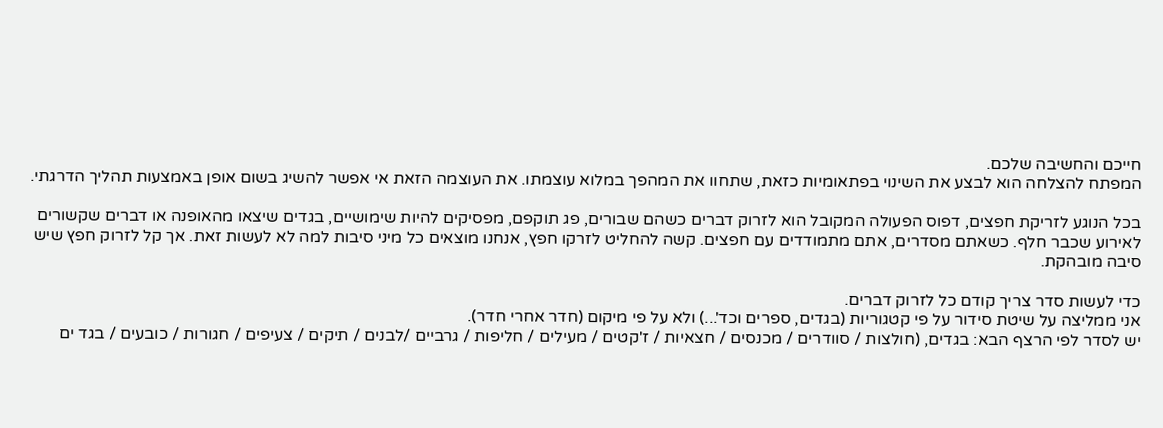חייכם והחשיבה שלכם.
המפתח להצלחה הוא לבצע את השינוי בפתאומיות כזאת, שתחוו את המהפך במלוא עוצמתו. את העוצמה הזאת אי אפשר להשיג בשום אופן באמצעות תהליך הדרגתי.

בכל הנוגע לזריקת חפצים, דפוס הפעולה המקובל הוא לזרוק דברים כשהם שבורים, פג תוקפם, מפסיקים להיות שימושיים, בגדים שיצאו מהאופנה או דברים שקשורים לאירוע שכבר חלף. כשאתם מסדרים, אתם מתמודדים עם חפצים. קשה להחליט לזרקו חפץ, אנחנו מוצאים כל מיני סיבות למה לא לעשות זאת. אך קל לזרוק חפץ שיש סיבה מובהקת.

כדי לעשות סדר צריך קודם כל לזרוק דברים.
אני ממליצה על שיטת סידור על פי קטגוריות (בגדים, ספרים וכד'...) ולא על פי מיקום (חדר אחרי חדר).
יש לסדר לפי הרצף הבא: בגדים, (חולצות / סוודרים / מכנסים / חצאיות / ז'קטים / מעילים / חליפות / גרביים /לבנים / תיקים / צעיפים / חגורות / כובעים / בגד ים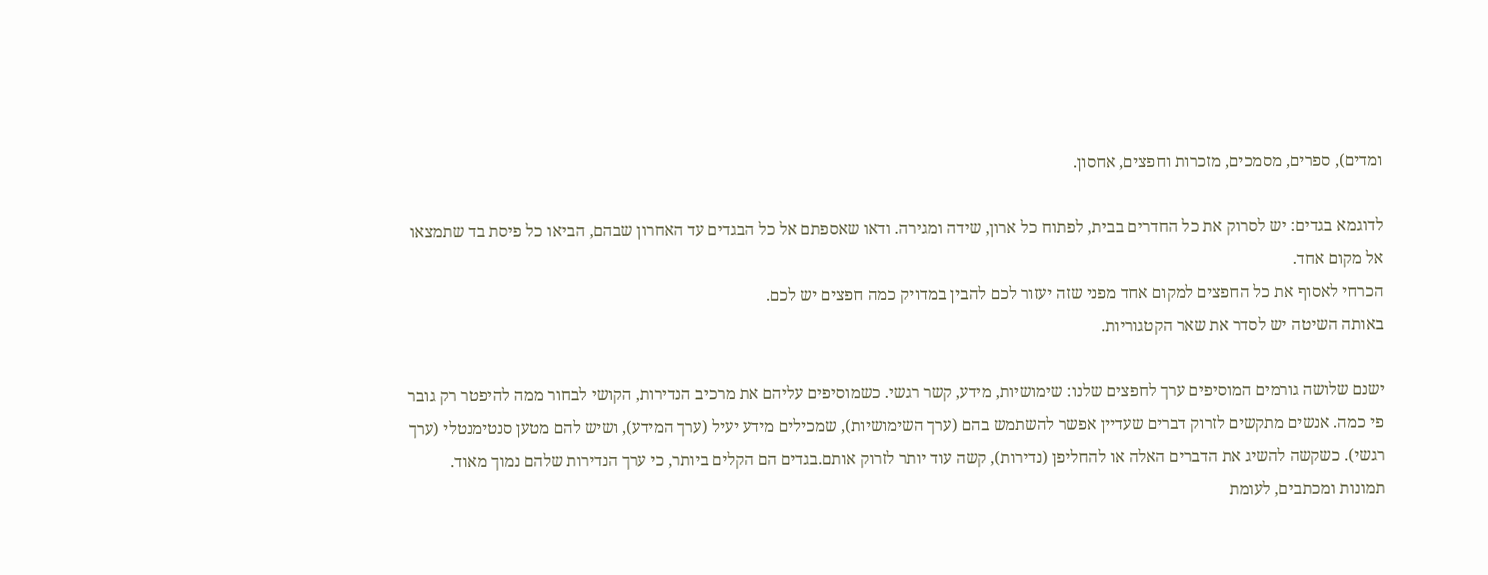ומדים), ספרים, מסמכים, מזכרות וחפצים, אחסון.

לדוגמא בגדים: יש לסרוק את כל החדרים בבית, לפתוח כל ארון, שידה ומגירה. ודאו שאספתם אל כל הבגדים עד האחרון שבהם, הביאו כל פיסת בד שתמצאו אל מקום אחד.
הכרחי לאסוף את כל החפצים למקום אחד מפני שזה יעזור לכם להבין במדויק כמה חפצים יש לכם.
באותה השיטה יש לסדר את שאר הקטגוריות.

ישנם שלושה גורמים המוסיפים ערך לחפצים שלנו: שימושיות, מידע, קשר רגשי. כשמוסיפים עליהם את מרכיב הנדירות, הקושי לבחור ממה להיפטר רק גובר פי כמה. אנשים מתקשים לזרוק דברים שעדיין אפשר להשתמש בהם (ערך השימושיות), שמכילים מידע יעיל (ערך המידע), ושיש להם מטען סנטימנטלי (ערך רגשי). כשקשה להשיג את הדברים האלה או להחליפן (נדירות), קשה עוד יותר לזרוק אותם.בגדים הם הקלים ביותר, כי ערך הנדירות שלהם נמוך מאוד. תמונות ומכתבים, לעומת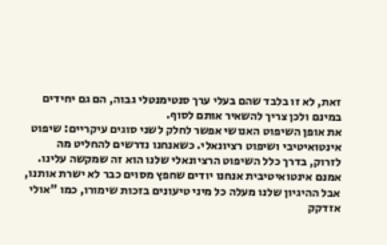זאת, לא זו בלבד שהם בעלי ערך סנטימנטלי גבוה, הם גם יחידים במינם ולכן צריך להשאיר אותם לסוף.
את אופן השיפוט האנושי אפשר לחלק לשני סוגים עיקריים: שיפוט אינטואיטיבי ושיפוט רציונאלי. כשאנחנו נדרשים להחליט מה לזרוק, בדרך כלל השיפוט הרציונאלי שלנו הוא זה שמקשה עלינו. אמנם אינטואיטיבית אנחנו יודים שחפץ מסוים כבר לא ישרת אותנו, אבל ההיגיון שלנו מעלה כל מיני טיעונים בזכות שימורו, כמו "אולי אזדקק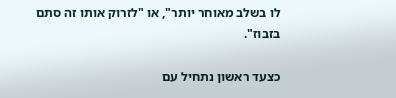לו בשלב מאוחר יותר", או "לזרוק אותו זה סתם בזבוז".

כצעד ראשון נתחיל עם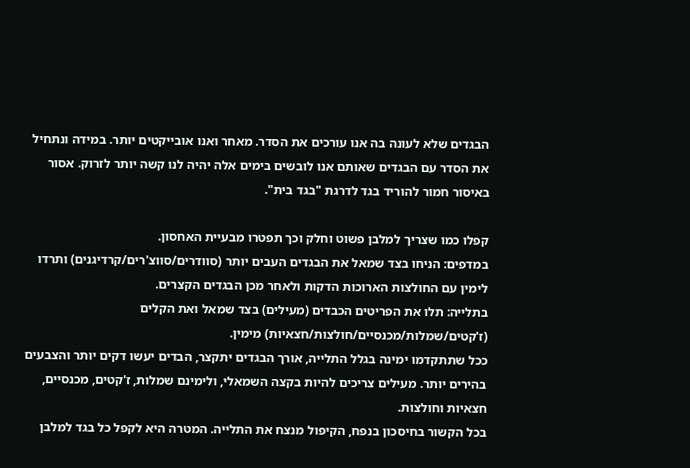הבגדים שלא לעונה בה אנו עורכים את הסדר. מאחר ואנו אובייקטים יותר. במידה ונתחיל את הסדר עם הבגדים שאותם אנו לובשים בימים אלה יהיה לנו קשה יותר לזרוק. אסור באיסור חמור להוריד בגד לדרגת "בגד בית".

קפלו כמו שצריך למלבן פשוט וחלק וכך תפטרו מבעיית האחסון.
במדפים: הניחו בצד שמאל את הבגדים העבים יותר (סוודרים/סווצ'רים/קרדיגנים) ותרדו לימין עם החולצות הארוכות הדקות ולאחר מכן הבגדים הקצרים.
בתלייה: תלו את הפריטים הכבדים (מעילים) בצד שמאל ואת הקלים (ז'קטים/שמלות/מכנסיים/חולצות/חצאיות) מימין.
ככל שתתקדמו ימינה בגלל התלייה, אורך הבגדים יתקצר, הבדים יעשו דקים יותר והצבעים בהירים יותר. מעילים צריכים להיות בקצה השמאלי, ולימינם שמלות, ז'קטים, מכנסיים, חצאיות וחולצות.
בכל הקשור בחיסכון בנפח, הקיפול מנצח את התלייה. המטרה היא לקפל כל בגד למלבן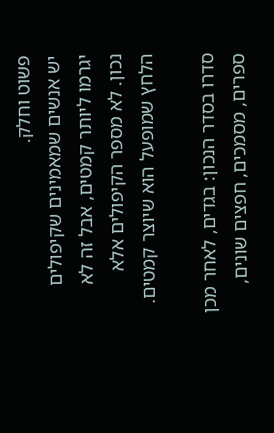פשוט וחלק.
יש אנשים שמאמינים שקיפולים יגרמו ליותר קמטים, אבל זה לא נכון. לא מספר הקיפולים אלא הלחץ שמופעל הוא שיוצר קמטים.

סדרו בסדר הנכון: בגדים, לאחר מכן ספרים, מסמכים, חפצים שונים,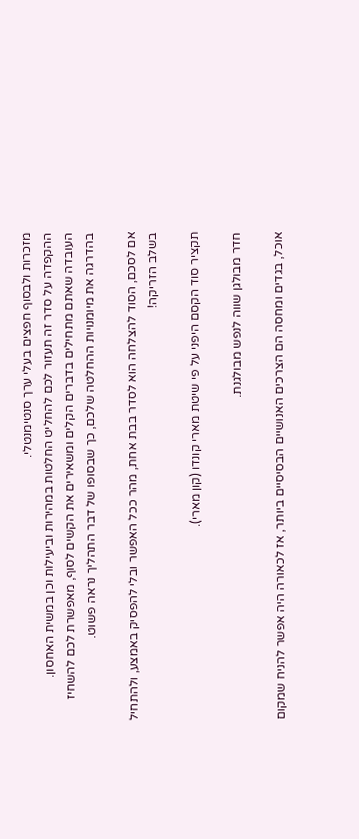מזכרות ולבסוף חפצים בעלי ערך סנטימנטלי.
ההקפדה על סדר זה תעזור לכם להחליט החלטות במהירות וביעילות וכן במשית האחסון.
העובדה שאתם מתחילים בדברים הקלים ומשאירים את הקשים לסוף, מאפשרת לכם להשחיז בהדרגה את מיומנויות ההחלטה שלכם, כך שבסופו של דבר התהליך נראה פשוט.

אם לסכם, הסוד להצלחה הוא לסדר בבת אחת, מהר ככל האפשר ובלי להפסיק באמצע, ולהתחיל בשלב הזריקה!

תקציר סוד הקסם היפני על פי שיטת מארי קונדו (קון מארי).

חדר מבולגן שווה לנפש מבולגנת.

אוכל, בגדים ומחסה הם הצרכים האנושיים הבסיסיים ביותר, אז לכאורה היה אפשר להניח שמקום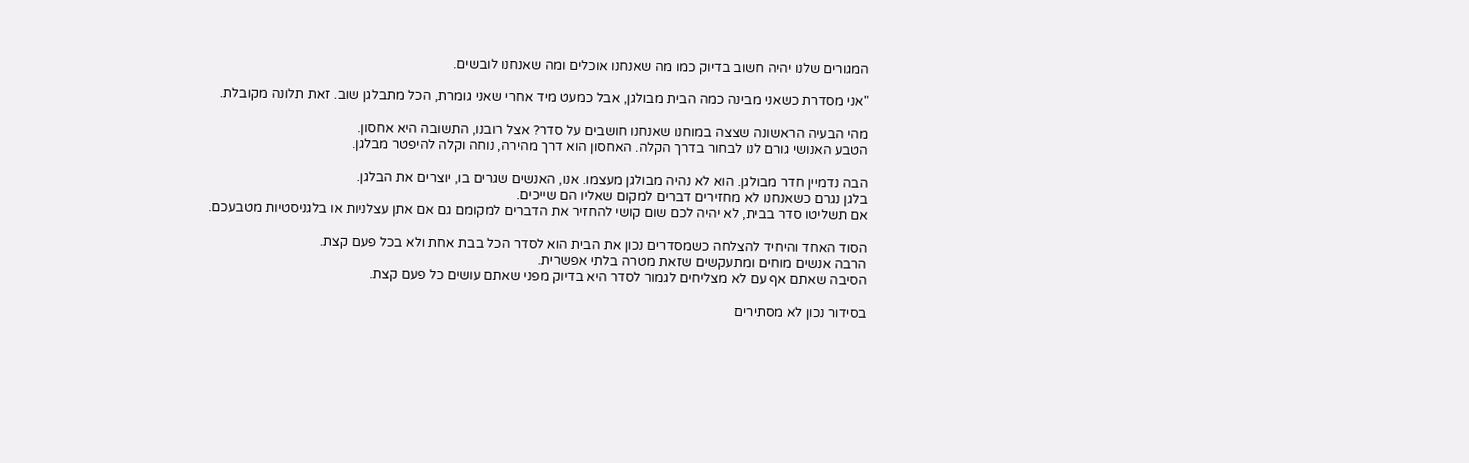המגורים שלנו יהיה חשוב בדיוק כמו מה שאנחנו אוכלים ומה שאנחנו לובשים.

"אני מסדרת כשאני מבינה כמה הבית מבולגן, אבל כמעט מיד אחרי שאני גומרת, הכל מתבלגן שוב. זאת תלונה מקובלת.

מהי הבעיה הראשונה שצצה במוחנו שאנחנו חושבים על סדר? אצל רובנו, התשובה היא אחסון.
הטבע האנושי גורם לנו לבחור בדרך הקלה. האחסון הוא דרך מהירה, נוחה וקלה להיפטר מבלגן.

הבה נדמיין חדר מבולגן. הוא לא נהיה מבולגן מעצמו. אנו, האנשים שגרים בו, יוצרים את הבלגן.
בלגן נגרם כשאנחנו לא מחזירים דברים למקום שאליו הם שייכים.
אם תשליטו סדר בבית, לא יהיה לכם שום קושי להחזיר את הדברים למקומם גם אם אתן עצלניות או בלגניסטיות מטבעכם.

הסוד האחד והיחיד להצלחה כשמסדרים נכון את הבית הוא לסדר הכל בבת אחת ולא בכל פעם קצת.
הרבה אנשים מוחים ומתעקשים שזאת מטרה בלתי אפשרית.
הסיבה שאתם אף עם לא מצליחים לגמור לסדר היא בדיוק מפני שאתם עושים כל פעם קצת.

בסידור נכון לא מסתירים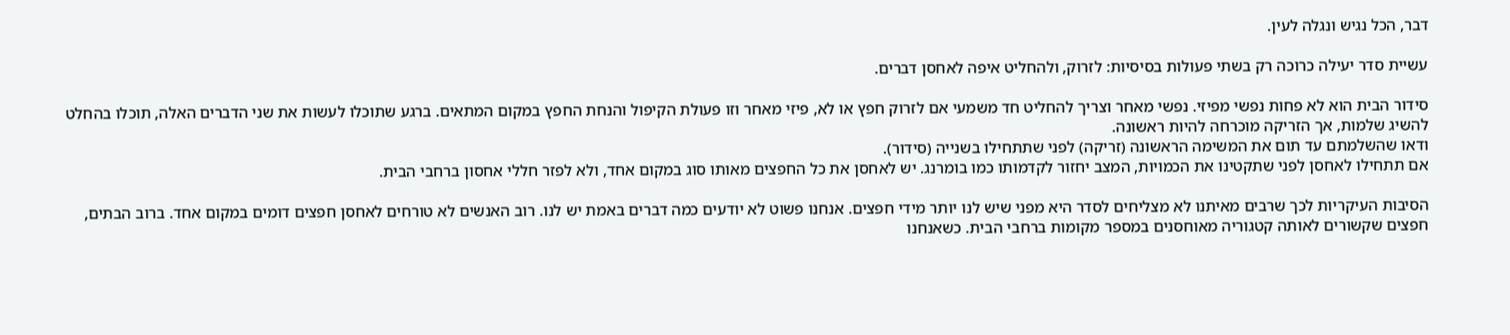דבר, הכל נגיש ונגלה לעין.

עשיית סדר יעילה כרוכה רק בשתי פעולות בסיסיות: לזרוק, ולהחליט איפה לאחסן דברים.

סידור הבית הוא לא פחות נפשי מפיזי. נפשי מאחר וצריך להחליט חד משמעי אם לזרוק חפץ או לא, פיזי מאחר וזו פעולת הקיפול והנחת החפץ במקום המתאים. ברגע שתוכלו לעשות את שני הדברים האלה, תוכלו בהחלט להשיג שלמות, אך הזריקה מוכרחה להיות ראשונה.
ודאו שהשלמתם עד תום את המשימה הראשונה (זריקה) לפני שתתחילו בשנייה (סידור).
אם תתחילו לאחסן לפני שתקטינו את הכמויות, המצב יחזור לקדמותו כמו בומרנג. יש לאחסן את כל החפצים מאותו סוג במקום אחד, ולא לפזר חללי אחסון ברחבי הבית.

הסיבות העיקריות לכך שרבים מאיתנו לא מצליחים לסדר היא מפני שיש לנו יותר מידי חפצים. אנחנו פשוט לא יודעים כמה דברים באמת יש לנו. רוב האנשים לא טורחים לאחסן חפצים דומים במקום אחד. ברוב הבתים, חפצים שקשורים לאותה קטגוריה מאוחסנים במספר מקומות ברחבי הבית. כשאנחנו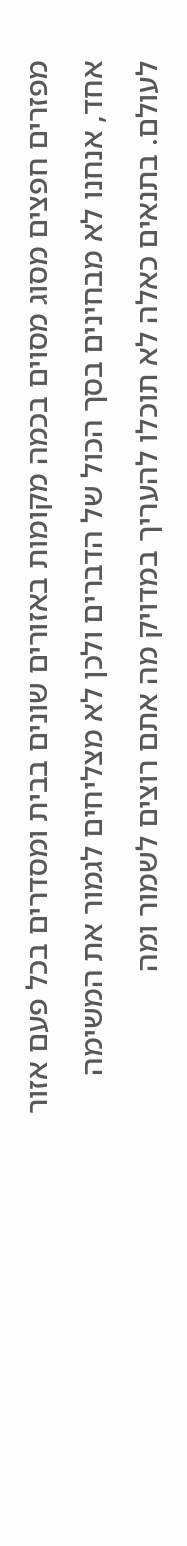מפזרים חפצים מסוג מסוים בכמה מקומות באזורים שונים בבית ומסדרים בכל פעם אזור אחד, אנחנו לא מבחינים בסך הכול של הדברים ולכן לא מצליחים לגמור את המשימה לעולם. בתנאים כאלה לא תוכלו להעריך במדויק מה אתם רוצים לשמור ומה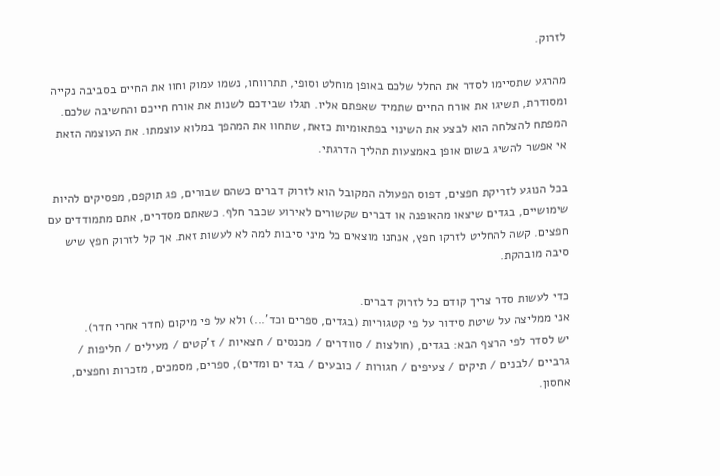לזרוק.

מהרגע שתסיימו לסדר את החלל שלכם באופן מוחלט וסופי, תתרווחו, נשמו עמוק וחוו את החיים בסביבה נקייה ומסודרת, תשיגו את אורח החיים שתמיד שאפתם אליו. תגלו שבידכם לשנות את אורח חייכם והחשיבה שלכם.
המפתח להצלחה הוא לבצע את השינוי בפתאומיות כזאת, שתחוו את המהפך במלוא עוצמתו. את העוצמה הזאת אי אפשר להשיג בשום אופן באמצעות תהליך הדרגתי.

בכל הנוגע לזריקת חפצים, דפוס הפעולה המקובל הוא לזרוק דברים כשהם שבורים, פג תוקפם, מפסיקים להיות שימושיים, בגדים שיצאו מהאופנה או דברים שקשורים לאירוע שכבר חלף. כשאתם מסדרים, אתם מתמודדים עם חפצים. קשה להחליט לזרקו חפץ, אנחנו מוצאים כל מיני סיבות למה לא לעשות זאת. אך קל לזרוק חפץ שיש סיבה מובהקת.

כדי לעשות סדר צריך קודם כל לזרוק דברים.
אני ממליצה על שיטת סידור על פי קטגוריות (בגדים, ספרים וכד'...) ולא על פי מיקום (חדר אחרי חדר).
יש לסדר לפי הרצף הבא: בגדים, (חולצות / סוודרים / מכנסים / חצאיות / ז'קטים / מעילים / חליפות / גרביים /לבנים / תיקים / צעיפים / חגורות / כובעים / בגד ים ומדים), ספרים, מסמכים, מזכרות וחפצים, אחסון.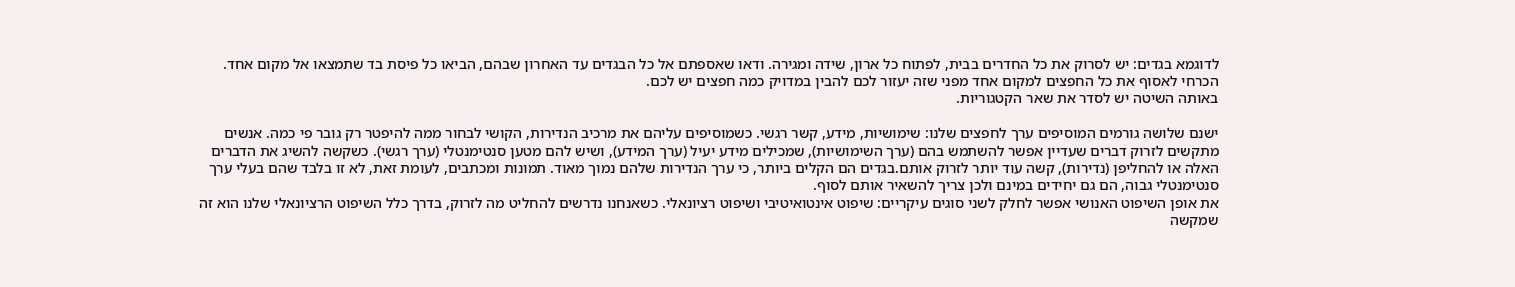לדוגמא בגדים: יש לסרוק את כל החדרים בבית, לפתוח כל ארון, שידה ומגירה. ודאו שאספתם אל כל הבגדים עד האחרון שבהם, הביאו כל פיסת בד שתמצאו אל מקום אחד.
הכרחי לאסוף את כל החפצים למקום אחד מפני שזה יעזור לכם להבין במדויק כמה חפצים יש לכם.
באותה השיטה יש לסדר את שאר הקטגוריות.

ישנם שלושה גורמים המוסיפים ערך לחפצים שלנו: שימושיות, מידע, קשר רגשי. כשמוסיפים עליהם את מרכיב הנדירות, הקושי לבחור ממה להיפטר רק גובר פי כמה. אנשים מתקשים לזרוק דברים שעדיין אפשר להשתמש בהם (ערך השימושיות), שמכילים מידע יעיל (ערך המידע), ושיש להם מטען סנטימנטלי (ערך רגשי). כשקשה להשיג את הדברים האלה או להחליפן (נדירות), קשה עוד יותר לזרוק אותם.בגדים הם הקלים ביותר, כי ערך הנדירות שלהם נמוך מאוד. תמונות ומכתבים, לעומת זאת, לא זו בלבד שהם בעלי ערך סנטימנטלי גבוה, הם גם יחידים במינם ולכן צריך להשאיר אותם לסוף.
את אופן השיפוט האנושי אפשר לחלק לשני סוגים עיקריים: שיפוט אינטואיטיבי ושיפוט רציונאלי. כשאנחנו נדרשים להחליט מה לזרוק, בדרך כלל השיפוט הרציונאלי שלנו הוא זה שמקשה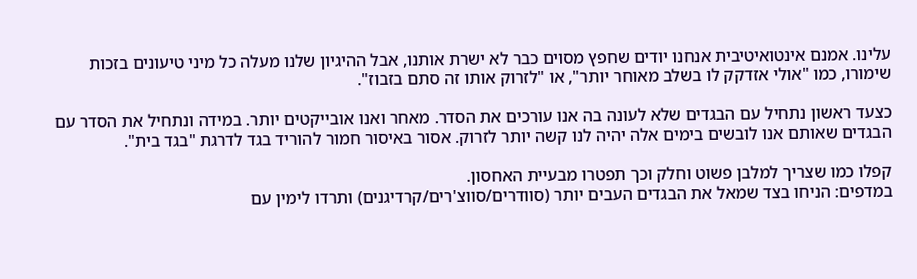עלינו. אמנם אינטואיטיבית אנחנו יודים שחפץ מסוים כבר לא ישרת אותנו, אבל ההיגיון שלנו מעלה כל מיני טיעונים בזכות שימורו, כמו "אולי אזדקק לו בשלב מאוחר יותר", או "לזרוק אותו זה סתם בזבוז".

כצעד ראשון נתחיל עם הבגדים שלא לעונה בה אנו עורכים את הסדר. מאחר ואנו אובייקטים יותר. במידה ונתחיל את הסדר עם הבגדים שאותם אנו לובשים בימים אלה יהיה לנו קשה יותר לזרוק. אסור באיסור חמור להוריד בגד לדרגת "בגד בית".

קפלו כמו שצריך למלבן פשוט וחלק וכך תפטרו מבעיית האחסון.
במדפים: הניחו בצד שמאל את הבגדים העבים יותר (סוודרים/סווצ'רים/קרדיגנים) ותרדו לימין עם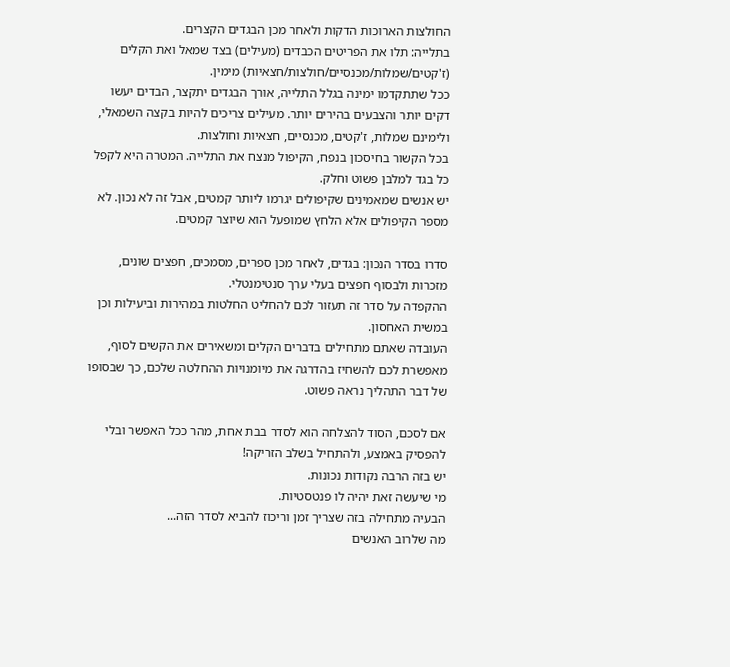החולצות הארוכות הדקות ולאחר מכן הבגדים הקצרים.
בתלייה: תלו את הפריטים הכבדים (מעילים) בצד שמאל ואת הקלים (ז'קטים/שמלות/מכנסיים/חולצות/חצאיות) מימין.
ככל שתתקדמו ימינה בגלל התלייה, אורך הבגדים יתקצר, הבדים יעשו דקים יותר והצבעים בהירים יותר. מעילים צריכים להיות בקצה השמאלי, ולימינם שמלות, ז'קטים, מכנסיים, חצאיות וחולצות.
בכל הקשור בחיסכון בנפח, הקיפול מנצח את התלייה. המטרה היא לקפל כל בגד למלבן פשוט וחלק.
יש אנשים שמאמינים שקיפולים יגרמו ליותר קמטים, אבל זה לא נכון. לא מספר הקיפולים אלא הלחץ שמופעל הוא שיוצר קמטים.

סדרו בסדר הנכון: בגדים, לאחר מכן ספרים, מסמכים, חפצים שונים, מזכרות ולבסוף חפצים בעלי ערך סנטימנטלי.
ההקפדה על סדר זה תעזור לכם להחליט החלטות במהירות וביעילות וכן במשית האחסון.
העובדה שאתם מתחילים בדברים הקלים ומשאירים את הקשים לסוף, מאפשרת לכם להשחיז בהדרגה את מיומנויות ההחלטה שלכם, כך שבסופו של דבר התהליך נראה פשוט.

אם לסכם, הסוד להצלחה הוא לסדר בבת אחת, מהר ככל האפשר ובלי להפסיק באמצע, ולהתחיל בשלב הזריקה!
יש בזה הרבה נקודות נכונות.
מי שיעשה זאת יהיה לו פנטסטיות.
הבעיה מתחילה בזה שצריך זמן וריכוז להביא לסדר הזה...
מה שלרוב האנשים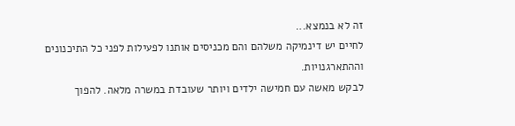זה לא בנמצא...
לחיים יש דינמיקה משלהם והם מכניסים אותנו לפעילות לפני כל התיכנונים וההתארגנויות.
לבקש מאשה עם חמישה ילדים ויותר שעובדת במשרה מלאה. להפוך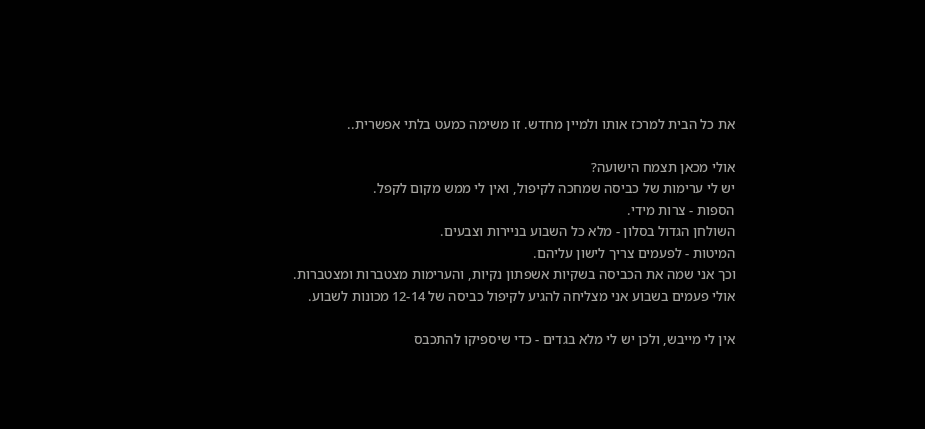את כל הבית למרכז אותו ולמיין מחדש. זו משימה כמעט בלתי אפשרית..

אולי מכאן תצמח הישועה?
יש לי ערימות של כביסה שמחכה לקיפול, ואין לי ממש מקום לקפל.
הספות - צרות מידי.
השולחן הגדול בסלון - מלא כל השבוע בניירות וצבעים.
המיטות - לפעמים צריך לישון עליהם.
וכך אני שמה את הכביסה בשקיות אשפתון נקיות, והערימות מצטברות ומצטברות.
אולי פעמים בשבוע אני מצליחה להגיע לקיפול כביסה של 12-14 מכונות לשבוע.

אין לי מייבש, ולכן יש לי מלא בגדים - כדי שיספיקו להתכבס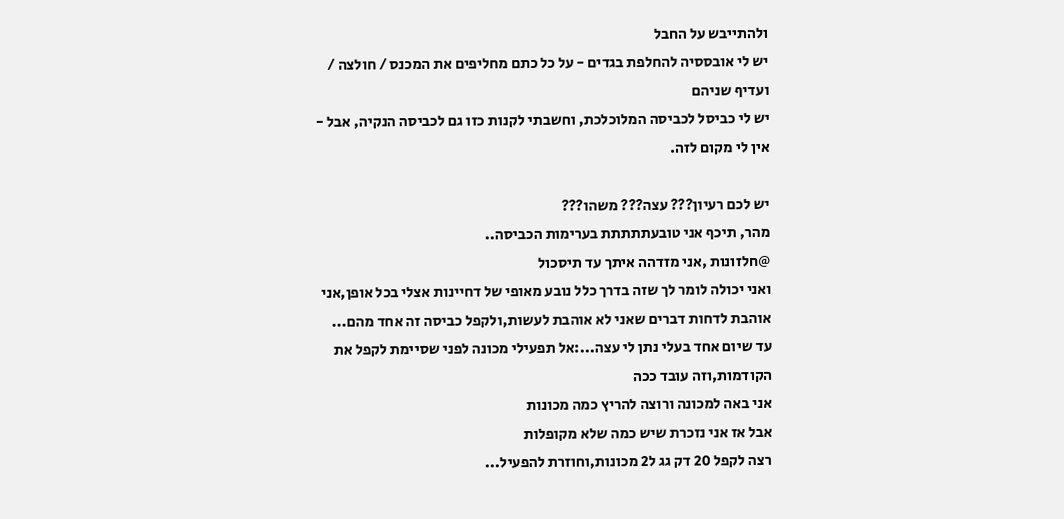ולהתייבש על החבל
יש לי אובססיה להחלפת בגדים - על כל כתם מחליפים את המכנס / חולצה / ועדיף שניהם
יש לי כביסל לכביסה המלוכלכת, וחשבתי לקנות כזו גם לכביסה הנקיה, אבל - אין לי מקום לזה.

יש לכם רעיון??? עצה??? משהו???
מהר, תיכף אני טובעתתתתת בערימות הכביסה..
@חלזונות ,אני מזדהה איתך עד תיסכול
ואני יכולה לומר לך שזה בדרך כלל נובע מאופי של דחיינות אצלי בכל אופן,אני אוהבת לדחות דברים שאני לא אוהבת לעשות,ולקפל כביסה זה אחד מהם...
עד שיום אחד בעלי נתן לי עצה...:אל תפעילי מכונה לפני שסיימת לקפל את הקודמות,וזה עובד ככה
אני באה למכונה ורוצה להריץ כמה מכונות
אבל אז אני נזכרת שיש כמה שלא מקופלות
רצה לקפל 20 דק גג ל2 מכונות,וחוזרת להפעיל...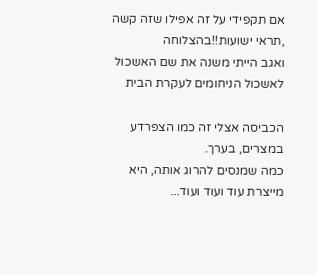אם תקפידי על זה אפילו שזה קשה ,תראי ישועות!!בהצלוחה
ואגב הייתי משנה את שם האשכול לאשכול הניחומים לעקרת הבית

הכביסה אצלי זה כמו הצפרדע במצרים, בערך.
כמה שמנסים להרוג אותה, היא מייצרת עוד ועוד ועוד...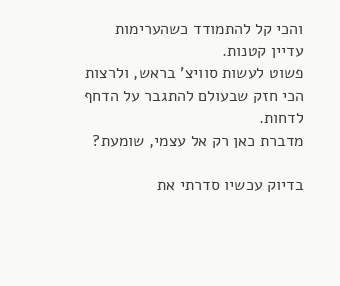והכי קל להתמודד כשהערימות עדיין קטנות.
פשוט לעשות סוויצ' בראש, ולרצות הכי חזק שבעולם להתגבר על הדחף לדחות.
מדברת כאן רק אל עצמי, שומעת?

בדיוק עכשיו סדרתי את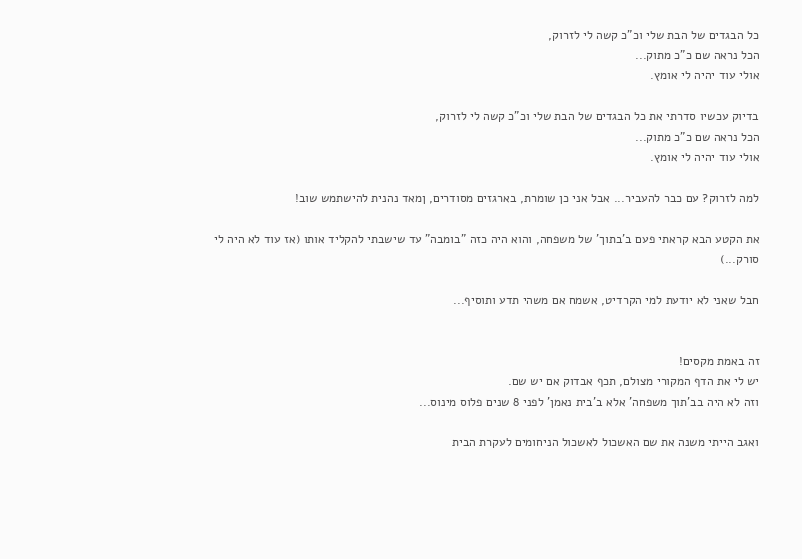כל הבגדים של הבת שלי וכ"כ קשה לי לזרוק,
הכל נראה שם כ"כ מתוק...
אולי עוד יהיה לי אומץ.

בדיוק עכשיו סדרתי את כל הבגדים של הבת שלי וכ"כ קשה לי לזרוק,
הכל נראה שם כ"כ מתוק...
אולי עוד יהיה לי אומץ.

למה לזרוק? עם כבר להעביר... אבל אני כן שומרת, בארגזים מסודרים, ןמאד נהנית להישתמש שוב!

את הקטע הבא קראתי פעם ב'בתוך' של משפחה, והוא היה כזה "בומבה" עד שישבתי להקליד אותו (אז עוד לא היה לי סורק...)

חבל שאני לא יודעת למי הקרדיט, אשמח אם משהי תדע ותוסיף...


זה באמת מקסים!
יש לי את הדף המקורי מצולם, תכף אבדוק אם יש שם.
וזה לא היה בב'תוך משפחה' אלא ב'בית נאמן' לפני 8 שנים פלוס מינוס...

ואגב הייתי משנה את שם האשכול לאשכול הניחומים לעקרת הבית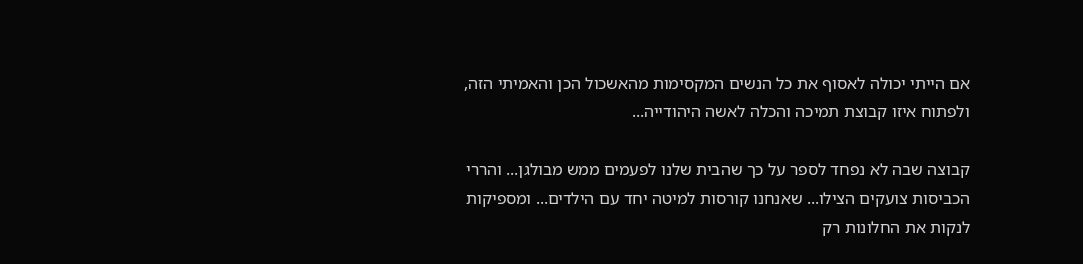אם הייתי יכולה לאסוף את כל הנשים המקסימות מהאשכול הכן והאמיתי הזה, ולפתוח איזו קבוצת תמיכה והכלה לאשה היהודייה...

קבוצה שבה לא נפחד לספר על כך שהבית שלנו לפעמים ממש מבולגן... והררי הכביסות צועקים הצילו... שאנחנו קורסות למיטה יחד עם הילדים... ומספיקות לנקות את החלונות רק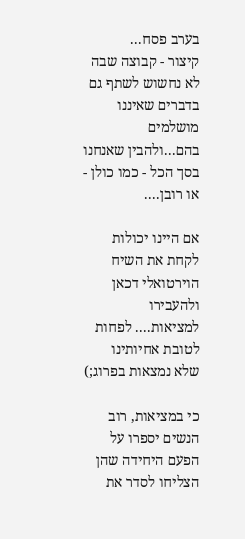בערב פסח...
קיצור - קבוצה שבה לא נחשוש לשתף גם בדברים שאיננו מושלמים בהם...ולהבין שאנחנו בסך הכל - כמו כולן - או רובן....

אם היינו יכולות לקחת את השיח הוירטואלי דכאן ולהעבירו למציאות.... לפחות לטובת אחיותינו שלא נמצאות בפרוג;)

כי במציאות, רוב הנשים יספרו על הפעם היחידה שהן הצליחו לסדר את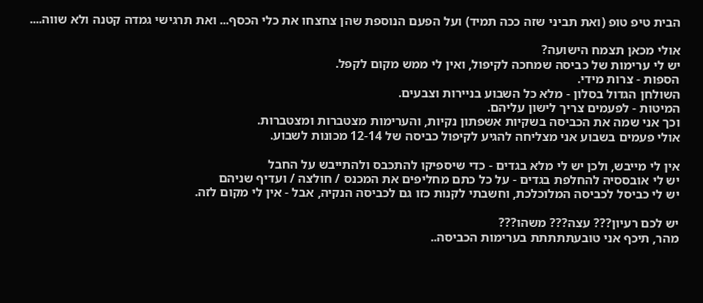הבית טיפ טופ (ואת תביני שזה ככה תמיד) ועל הפעם הנוספת שהן צחצחו את כלי הכסף... ואת תרגישי גמדה קטנה ולא שווה....

אולי מכאן תצמח הישועה?
יש לי ערימות של כביסה שמחכה לקיפול, ואין לי ממש מקום לקפל.
הספות - צרות מידי.
השולחן הגדול בסלון - מלא כל השבוע בניירות וצבעים.
המיטות - לפעמים צריך לישון עליהם.
וכך אני שמה את הכביסה בשקיות אשפתון נקיות, והערימות מצטברות ומצטברות.
אולי פעמים בשבוע אני מצליחה להגיע לקיפול כביסה של 12-14 מכונות לשבוע.

אין לי מייבש, ולכן יש לי מלא בגדים - כדי שיספיקו להתכבס ולהתייבש על החבל
יש לי אובססיה להחלפת בגדים - על כל כתם מחליפים את המכנס / חולצה / ועדיף שניהם
יש לי כביסל לכביסה המלוכלכת, וחשבתי לקנות כזו גם לכביסה הנקיה, אבל - אין לי מקום לזה.

יש לכם רעיון??? עצה??? משהו???
מהר, תיכף אני טובעתתתתת בערימות הכביסה..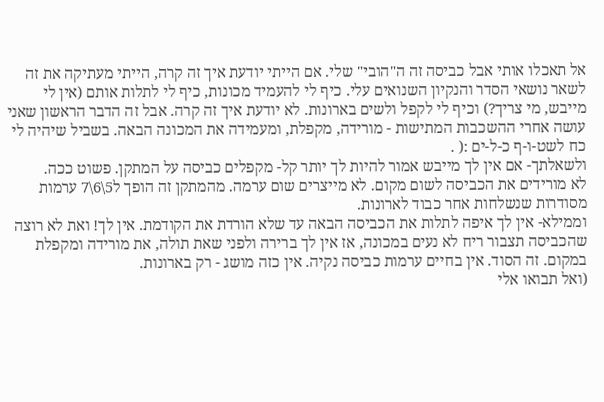אל תאכלו אותי אבל כביסה זה ה"הובי" שלי. אם הייתי יודעת איך זה קרה, הייתי מעתיקה את זה לשאר נושאי הסדר והנקיון השנואים עלי. כיף לי להעמיד מכונות, כיף לי לתלות אותם (אין לי מייבש, מי צריך?) וכיף לי לקפל ולשים בארונות. לא יודעת איך זה קרה. אבל זה הדבר הראשון שאני עושה אחרי ההשכבות המתישות - מורידה, מקפלת, ומעמידה את המכונה הבאה. בשביל שיהיה לי כח לשט-ו-ף כ-ל-ים :( .
ולשאלתך- אם אין לך מייבש אמור להיות לך יותר קל- מקפלים כביסה על המתקן. פשוט ככה.
לא מורידים את הכביסה לשום מקום. לא מייצרים שום ערמה. מהמתקן זה הופך ל5\6\7 ערמות מסודרות שנשלחות אחר כבוד לארונות.
וממילא- אין לך איפה לתלות את הכביסה הבאה עד שלא הורדת את הקודמת. אין לך! ואת לא רוצה שהכביסה תצבור ריח לא נעים במכונה, אז אין לך ברירה ולפני שאת תולה, את מורידה ומקפלת במקום. זה הסוד. אין בחיים ערמות כביסה נקיה. אין כזה מושג - רק בארונות.
(ואל תבואו אלי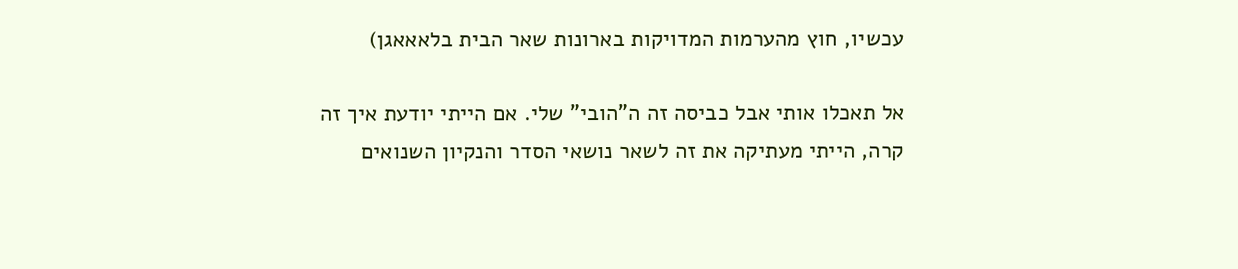עכשיו, חוץ מהערמות המדויקות בארונות שאר הבית בלאאאגן)

אל תאכלו אותי אבל כביסה זה ה"הובי" שלי. אם הייתי יודעת איך זה קרה, הייתי מעתיקה את זה לשאר נושאי הסדר והנקיון השנואים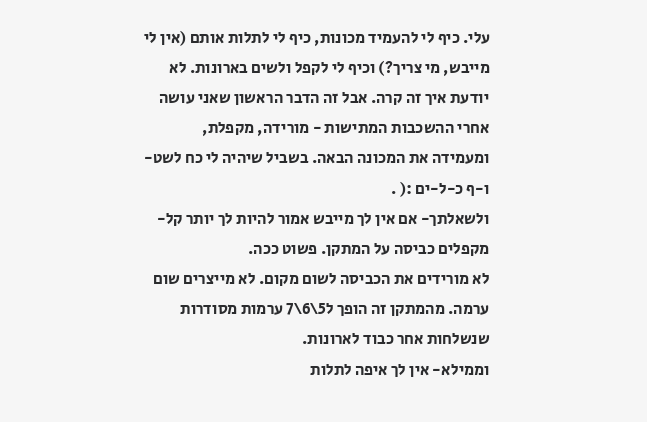עלי. כיף לי להעמיד מכונות, כיף לי לתלות אותם (אין לי מייבש, מי צריך?) וכיף לי לקפל ולשים בארונות. לא יודעת איך זה קרה. אבל זה הדבר הראשון שאני עושה אחרי ההשכבות המתישות - מורידה, מקפלת, ומעמידה את המכונה הבאה. בשביל שיהיה לי כח לשט-ו-ף כ-ל-ים :( .
ולשאלתך- אם אין לך מייבש אמור להיות לך יותר קל- מקפלים כביסה על המתקן. פשוט ככה.
לא מורידים את הכביסה לשום מקום. לא מייצרים שום ערמה. מהמתקן זה הופך ל5\6\7 ערמות מסודרות שנשלחות אחר כבוד לארונות.
וממילא- אין לך איפה לתלות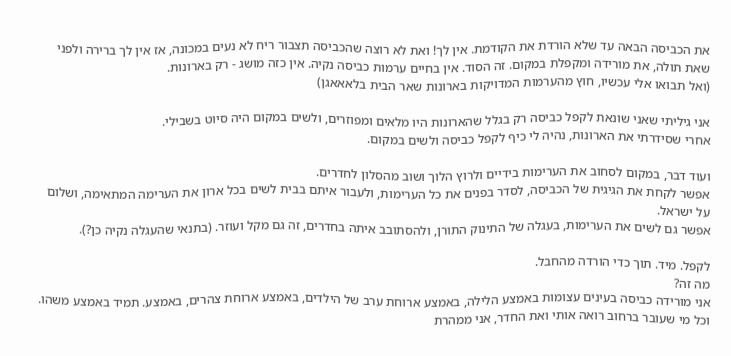את הכביסה הבאה עד שלא הורדת את הקודמת. אין לך! ואת לא רוצה שהכביסה תצבור ריח לא נעים במכונה, אז אין לך ברירה ולפני שאת תולה, את מורידה ומקפלת במקום. זה הסוד. אין בחיים ערמות כביסה נקיה. אין כזה מושג - רק בארונות.
(ואל תבואו אלי עכשיו, חוץ מהערמות המדויקות בארונות שאר הבית בלאאאגן)

אני גיליתי שאני שונאת לקפל כביסה רק בגלל שהארונות היו מלאים ומפוזרים, ולשים במקום היה סיוט בשבילי.
אחרי שסידרתי את הארונות, נהיה לי כיף לקפל כביסה ולשים במקום.

ועוד דבר, במקום לסחוב את הערימות בידיים ולרוץ הלוך ושוב מהסלון לחדרים.
אפשר לקחת את הגיגית של הכביסה, לסדר בפנים את כל הערימות, ולעבור איתם בבית לשים בכל ארון את הערימה המתאימה, ושלום על ישראל.
אפשר גם לשים את הערימות, בעגלה של התינוק התורן, ולהסתובב איתה בחדרים, זה גם מקל ועוזר. (בתנאי שהעגלה נקיה כן?).

לקפל. מיד. תוך כדי הורדה מהחבל.
מה זה?
אני מורידה כביסה בעינים עצומות באמצע הלילה, באמצע ארוחת ערב של הילדים, באמצע ארוחת צהרים, באמצע. תמיד באמצע משהו.
וכל מי שעובר ברחוב רואה אותי ואת החדר, אני ממהרת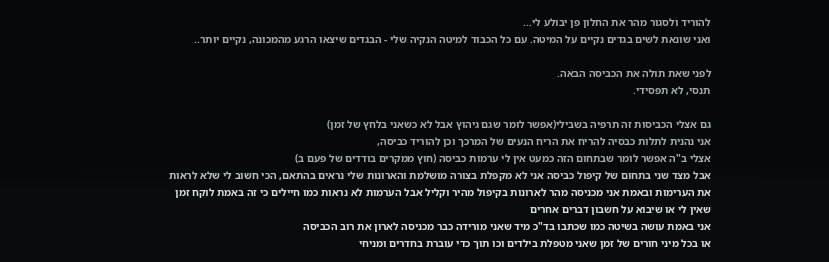להוריד ולסגור מהר את החלון פן יבולע לי...
ואני שונאת לשים בגדים נקיים על המיטה. עם כל הכבוד למיטה הנקיה שלי - הבגדים שיצאו הרגע מהמכונה, נקיים יותר..

לפני שאת תולה את הכביסה הבאה.
תנסי, לא תפסידי.

גם אצלי הכביסות זה תרפיה בשבילי(אפשר לומר שגם גיהוץ אבל לא כשאני בלחץ של זמן)
אני נהנית לתלות כבסיה להריח את הריח הנעים של המרכך וכן להוריד כביסה,
אצלי ב"ה אפשר לומר שבתחום הזה כמעט אין לי ערמות כביסה (חוץ ממקרים בודדים של פעם ב)
אבל מצד שני בתחום של קיפול כביסה אני לא מקפלת בצורה מושלמת והארונות שלי נראים בהתאם, הכי חשוב לי שלא לראות את הערימות ובאמת אני מכניסה מהר לארונות בקיפול מהיר וקליל אבל הערמות לא נראות כמו חיילים כי זה באמת לוקח זמן שאין לי או שיבוא על חשבון דברים אחרים
אני באמת עושה בשיטה כמו שכתבו בד"כ מיד שאני מורידה כבר מכניסה לארון את רוב הכביסה
או בכל מיני חורים של זמן שאני מטפלת בילדים וכו תוך כדי עוברת בחדרים ומניחי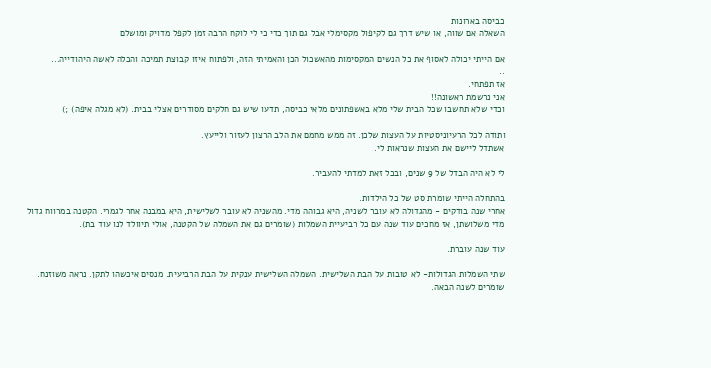כביסה בארונות
השאלה אם שווה, או שיש דרך גם לקיפול מקסימלי אבל גם תוך כדי כי לי לוקח הרבה זמן לקפל מדויק ומושלם

אם הייתי יכולה לאסוף את כל הנשים המקסימות מהאשכול הכן והאמיתי הזה, ולפתוח איזו קבוצת תמיכה והכלה לאשה היהודייה...
..
אז תפתחי.
אני נרשמת ראשונה!!
וכדי שלא תחשבו שכל הבית שלי מלא באשפתונים מלאי כביסה, תדעו שיש גם חלקים מסודרים אצלי בבית. (לא מגלה איפה) ;)

ותודה לכל הרעיוניסטיות על העצות שלכן. זה ממש מחמם את הלב הרצון לעזור ולייעץ.
אשתדל ליישם את העצות שנראות לי.

לי לא היה הבדל של 9 שנים, ובכל זאת למדתי להעביר.

בהתחלה הייתי שומרת סט של כל הילדות.
אחרי שנה בודקים - מהגדולה לא עובר לשניה, היא גבוהה מדי. מהשניה לא עובר לשלישית, היא במבנה אחר לגמרי. הקטנה במרווח גדול מדי משלושתן, אז מחכים עוד שנה עם כל רביעיית השמלות (שומרים גם את השמלה של הקטנה, אולי תיוולד לנו עוד בת).

עוד שנה עוברת.

שתי השמלות הגדולות- לא טובות על הבת השלישית. השמלה השלישית ענקית על הבת הרביעית. מנסים איכשהו לתקן. נראה משוזנח. שומרים לשנה הבאה.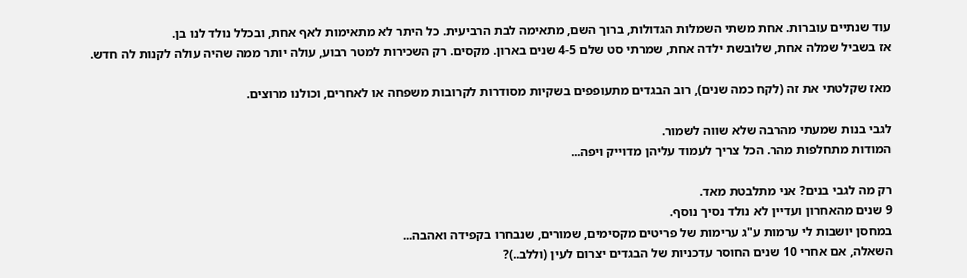עוד שנתיים עוברות. אחת משתי השמלות הגדולות, ברוך השם, מתאימה לבת הרביעית. כל היתר לא מתאימות לאף אחת, ובכלל נולד לנו בן.
אז בשביל שמלה אחת, שלובשת ילדה אחת, שמרתי סט שלם 4-5 שנים בארון. מקסים. רק השכירות למטר רבוע, עולה יותר ממה שהיה עולה לקנות לה חדש.

מאז שקלטתי את זה (לקח כמה שנים), רוב הבגדים מתעופפים בשקיות מסודרות לקרובות משפחה או לאחרים, וכולנו מרוצים.

לגבי בנות שמעתי מהרבה שלא שווה לשמור.
המודות מתחלפות מהר. הכל צריך לעמוד עליהן מדוייק ויפה...

רק מה לגבי בנים? אני מתלבטת מאד.
9 שנים מהאחרון ועדיין לא נולד נסיך נוסף.
במחסן יושבות לי ערמות ע"ג ערימות של פריטים מקסימים, שמורים, שנבחרו בקפידה ואהבה...
השאלה, אם אחרי 10 שנים החוסר עדכניות של הבגדים יצרום לעין (וללב..)?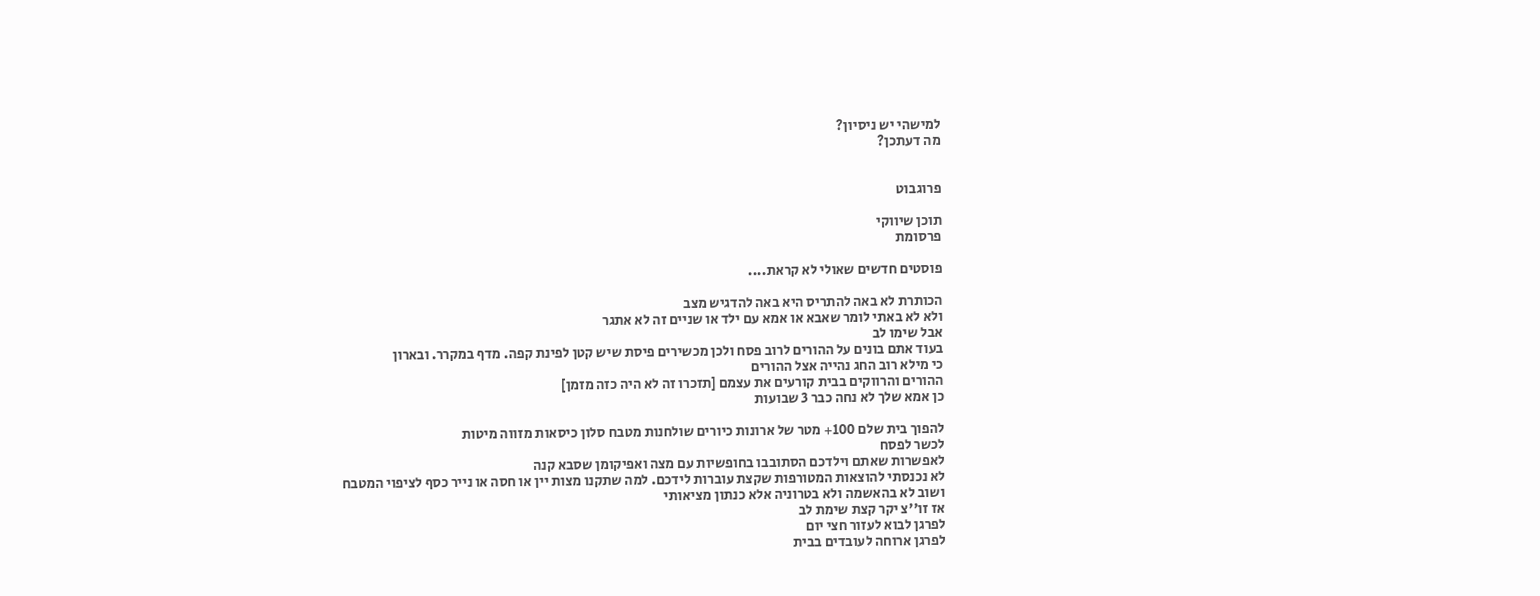למישהי יש ניסיון?
מה דעתכן?


פרוגבוט

תוכן שיווקי
פרסומת

פוסטים חדשים שאולי לא קראת....

הכותרת לא באה להתריס היא באה להדגיש מצב
ולא לא באתי לומר שאבא או אמא עם ילד או שניים זה לא אתגר
אבל שימו לב
בעוד אתם בונים על ההורים לרוב פסח ולכן מכשירים פיסת שיש קטן לפינת קפה. מדף במקרר. ובארון
כי מילא רוב החג נהייה אצל ההורים
ההורים והרווקים בבית קורעים את עצמם [תזכרו זה לא היה כזה מזמן]
כן אמא שלך לא נחה כבר 3 שבועות

להפוך בית שלם 100+ מטר של ארונות כיורים שולחנות מטבח סלון כיסאות מזווה מיטות
לכשר לפסח
לאפשרות שאתם וילדכם הסתובבו בחופשיות עם מצה ואפיקומן שסבא קנה
לא נכנסתי להוצאות המטורפות שקצת עוברות לידכם. למה שתקנו מצות יין או חסה או נייר כסף לציפוי המטבח
ושוב לא בהאשמה ולא בטרוניה אלא כנתון מציאותי
אז זו''צ יקר קצת שימת לב
לפרגן לבוא לעזור חצי יום
לפרגן ארוחה לעובדים בבית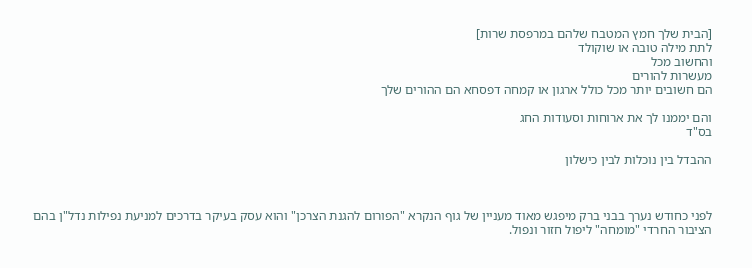[הבית שלך חמץ המטבח שלהם במרפסת שרות]
לתת מילה טובה או שוקולד
והחשוב מכל
מעשרות להורים
הם חשובים יותר מכל כולל ארגון או קמחה דפסחא הם ההורים שלך

והם יממנו לך את ארוחות וסעודות החג
בס"ד

ההבדל בין נוכלות לבין כישלון



לפני כחודש נערך בבני ברק מיפגש מאוד מעניין של גוף הנקרא "הפורום להגנת הצרכן" והוא עסק בעיקר בדרכים למניעת נפילות נדל"ן בהם הציבור החרדי "מומחה" ליפול חזור ונפול.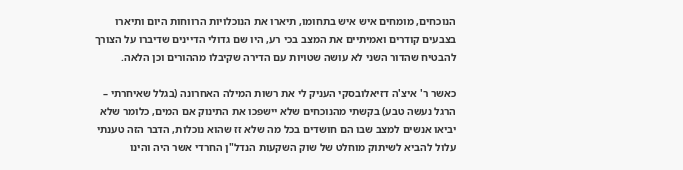הנוכחים, מומחים איש איש בתחומו, תיארו את הנוכלויות הרווחות היום ותיארו בצבעים קודרים ואמיתיים את המצב בכי רע, היו שם גדולי הדיינים שדיברו על הצורך להבטיח שהדור השני לא עושה שטויות עם הדירה שקיבלו מההורים וכן הלאה.

כאשר ר' איצ'ה דזיאלובסקי העניק לי את רשות המילה האחרונה (בגלל שאיחרתי – הרגל נעשה טבע) בקשתי מהנוכחים שלא יישפכו את התינוק אם המים, כלומר שלא יביאו אנשים למצב שבו הם חושדים בכל מה שלא זז שהוא נוכלות, הדבר הזה טענתי עלול להביא לשיתוק מוחלט של שוק השקעות הנדל"ן החרדי אשר היה והינו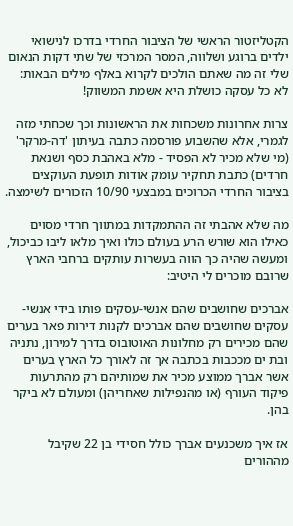הקטליזטור הראשי של הציבור החרדי בדרכו לנישואי ילדים ברוגע ושלווה, המסר המרכזי של שתי דקות הנאום שלי זה מה שאתם הולכים לקרוא באלף מילים הבאות: לא כל עסקה כושלת היא אשמת המשווק!

צרות אחרונות משכחות את הראשונות וכך שכחתי מזה לגמרי, אלא שהשבוע פורסמה כתבה בעיתון 'דה-מרקר' (מי שלא מכיר לא הפסיד - מלא באהבת כסף ושנאת חרדים) כתבת תחקיר עומק אודות תופעת העוקצים בציבור החרדי הכרוכים במבצעי 10/90 הזכורים לשימצה.

מה שלא אהבתי זה ההתמקדות במתווך חרדי מסוים כאילו הוא שורש הרע בעולם כולו ואיך מלאו ליבו כביכול, ומעשה שהיה כך הווה בעשרות עותקים ברחבי הארץ שרובם מוכרים לי היטיב:

אברכים שחושבים שהם אנשי-עסקים פותו בידי אנשי-עסקים שחושבים שהם אברכים לקנות דירות פאר בערים שהם מכירים רק מחלונות האוטובוס בדרך למירון, נתניה ובת ים מככבות בכתבה אך זה לאורך כל הארץ בערים אשר אברך ממוצע מכיר את שמותיהם רק מהתרעות פיקוד העורף (או מהנפילות שאחריהן) ומעולם לא ביקר בהן.

אז איך משכנעים אברך כולל חסידי בן 22 שקיבל מההורים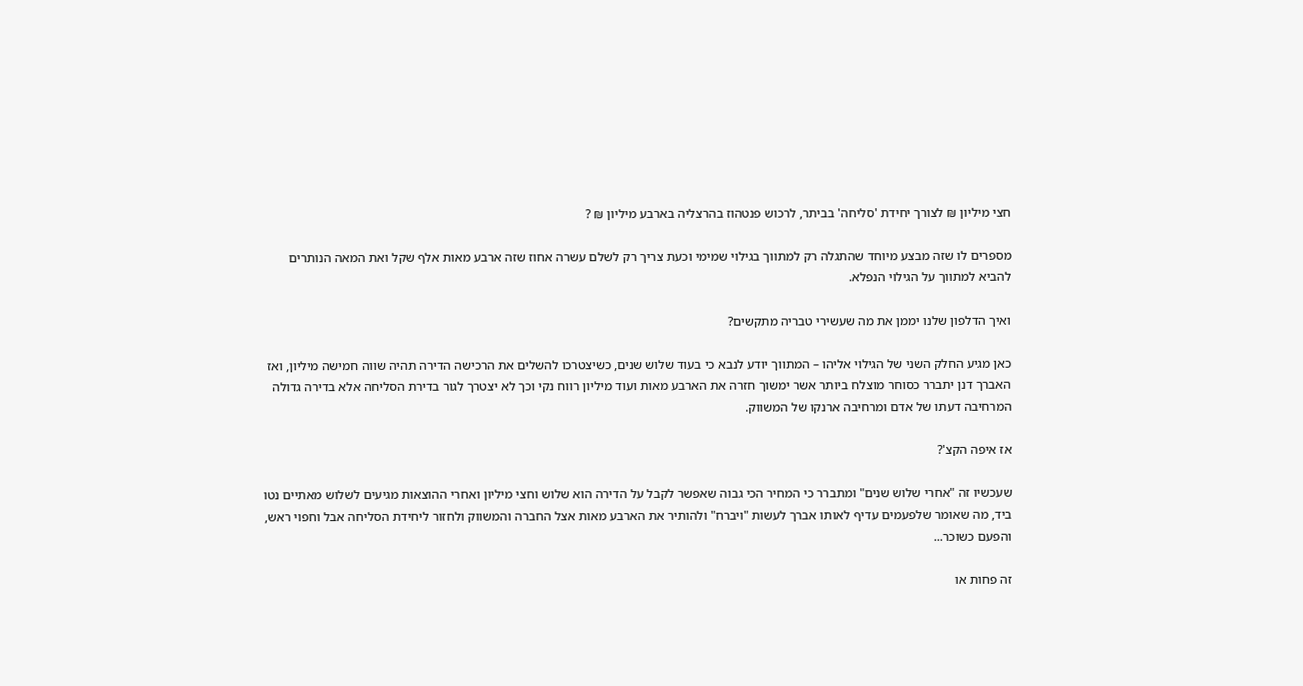חצי מיליון ₪ לצורך יחידת 'סליחה' בביתר, לרכוש פנטהוז בהרצליה בארבע מיליון ₪ ?

מספרים לו שזה מבצע מיוחד שהתגלה רק למתווך בגילוי שמימי וכעת צריך רק לשלם עשרה אחוז שזה ארבע מאות אלף שקל ואת המאה הנותרים להביא למתווך על הגילוי הנפלא.

ואיך הדלפון שלנו יממן את מה שעשירי טבריה מתקשים?

כאן מגיע החלק השני של הגילוי אליהו – המתווך יודע לנבא כי בעוד שלוש שנים, כשיצטרכו להשלים את הרכישה הדירה תהיה שווה חמישה מיליון, ואז האברך דנן יתברר כסוחר מוצלח ביותר אשר ימשוך חזרה את הארבע מאות ועוד מיליון רווח נקי וכך לא יצטרך לגור בדירת הסליחה אלא בדירה גדולה המרחיבה דעתו של אדם ומרחיבה ארנקו של המשווק.

אז איפה הקצ'?

שעכשיו זה "אחרי שלוש שנים" ומתברר כי המחיר הכי גבוה שאפשר לקבל על הדירה הוא שלוש וחצי מיליון ואחרי ההוצאות מגיעים לשלוש מאתיים נטו ביד, מה שאומר שלפעמים עדיף לאותו אברך לעשות "ויברח" ולהותיר את הארבע מאות אצל החברה והמשווק ולחזור ליחידת הסליחה אבל וחפוי ראש, והפעם כשוכר...

זה פחות או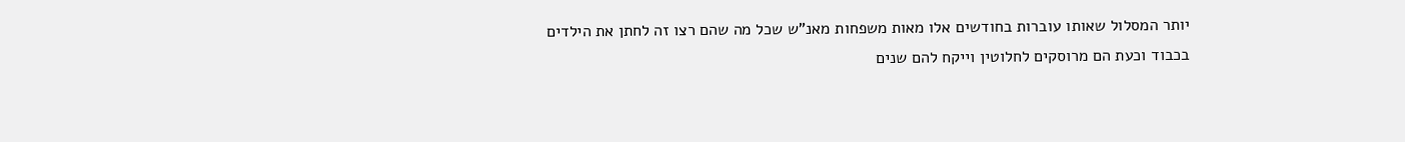יותר המסלול שאותו עוברות בחודשים אלו מאות משפחות מאנ"ש שכל מה שהם רצו זה לחתן את הילדים בכבוד וכעת הם מרוסקים לחלוטין וייקח להם שנים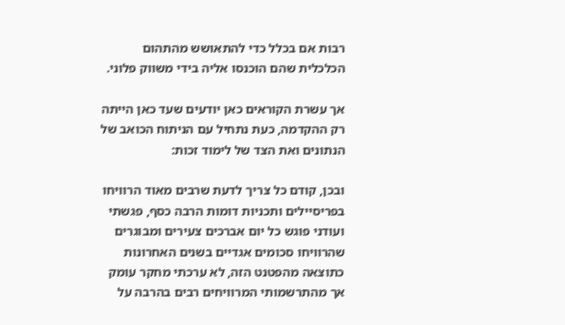רבות אם בכלל כדי להתאושש מהתהום הכלכלית שהם הוכנסו אליה בידי משווק פלוני.

אך עשרת הקוראים כאן יודעים שעד כאן הייתה רק ההקדמה, כעת נתחיל עם הניתוח הכואב של הנתונים ואת הצד של לימוד זכות:

ובכן, קודם כל צריך לדעת שרבים מאוד הרוויחו בפריסיילים ותכניות דומות הרבה כסף, פגשתי ועודני פוגש כל יום אברכים צעירים ומבוגרים שהרוויחו סכומים אגדיים בשנים האחרונות כתוצאה מהפטנט הזה, לא ערכתי מחקר עומק אך מהתרשמותי המרוויחים רבים בהרבה על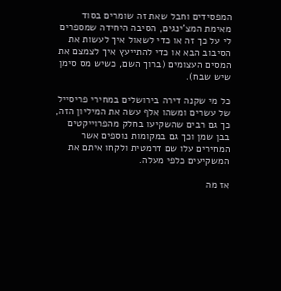המפסידים וחבל שאת זה שומרים בסוד מאימת המצ'ינגים, הסיבה היחידה שמספרים לי על כך זה או כדי לשאול איך לעשות את הסיבוב הבא או כדי להתייעץ איך לצמצם את המסים העצומים (ברוך השם, כשיש מס סימן שיש שבח).

כל מי שקנה דירה בירושלים במחירי פריסייל של עשרים ומשהו אלף עשה את המיליון הזה, כך גם רבים שהשקיעו בחלק מהפרוייקטים בבן שמן וכך גם במקומות נוספים אשר המחירים עלו שם דרמטית ולקחו איתם את המשקיעים כלפי מעלה.

אז מה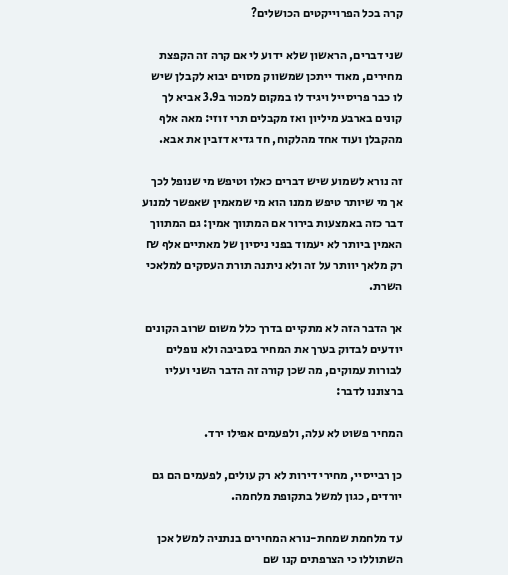קרה בכל הפרוייקטים הכושלים?

שני דברים, הראשון שלא ידוע לי אם קרה זה הקפצת מחירים, מאוד ייתכן שמשווק מסוים יבוא לקבלן שיש לו כבר פריסייל ויגיד לו במקום למכור ב3.9 אביא לך קונים בארבע מיליון ואז מקבלים תרי זוזי: מאה אלף מהקבלן ועוד אחד מהלקוח, חד גדיא דזבין את אבא.

זה נורא לשמוע שיש דברים כאלו וטיפש מי שנופל לכך אך מי שיותר טיפש ממנו הוא מי שמאמין שאפשר למנוע דבר כזה באמצעות בירור אם המתווך אמין: גם המתווך האמין ביותר לא יעמוד בפני ניסיון של מאתיים אלף ₪ רק מלאך יוותר על זה ולא ניתנה תורת העסקים למלאכי השרת.

אך הדבר הזה לא מתקיים בדרך כלל משום שרוב הקונים יודעים לבדוק בערך את המחיר בסביבה ולא נופלים לבורות עמוקים, מה שכן קורה זה הדבר השני ועליו ברצוננו לדבר:

המחיר פשוט לא עלה, ולפעמים אפילו ירד.

כן רבייסיי, מחירי דירות לא רק עולים, לפעמים הם גם יורדים, כגון למשל בתקופת מלחמה.

עד מלחמת שמחת-נורא המחירים בנתניה למשל אכן השתוללו כי הצרפתים קנו שם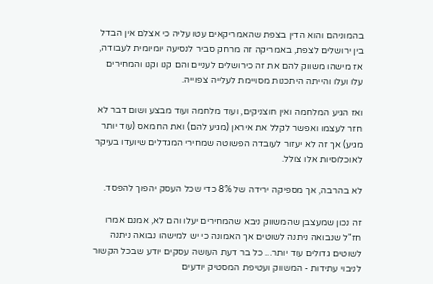בהמוניהם והוא הדין בצפת שהאמריקאים עטו עליה כי אצלם אין הבדל בין ירושלים לצפת, באמריקה זה מרחק סביר לנסיעה יומיומית לעבודה, אז מישהו משווק להם את זה כירושלים לעניים והם קנו וקנו והמחירים עלו ועלו והייתה היתכנות מסויימת לעלייה צפוייה.

ואז הגיע המלחמה ואין חוצניקים, ועוד מלחמה ועוד מבצע ושום דבר לא חזר לעצמו ואפשר לקלל את איראן (מגיע להם) ואת החמאס (עוד יותר מגיע) אך זה לא יעזור לעובדה הפשוטה שמחירי המגדלים שיועדו בעיקר לאוכלוסיות אלו צולל.

לא בהרבה, אך מספיקה ירידה של 8% כדי שכל העסק יהפוך להפסד.

זה נכון שמעצבן שהמשווק ניבא שהמחירים יעלו והם לא, אמנם אמרו חז"ל שנבואה ניתנה לשוטים אך האמונה כי יש למישהו נבואה ניתנה לשוטים גדולים עוד יותר... כל בר דעת העושה עסקים יודע שבכל הקשור לניבוי עתידות - המשווק ועטיפת המסטיק יודעים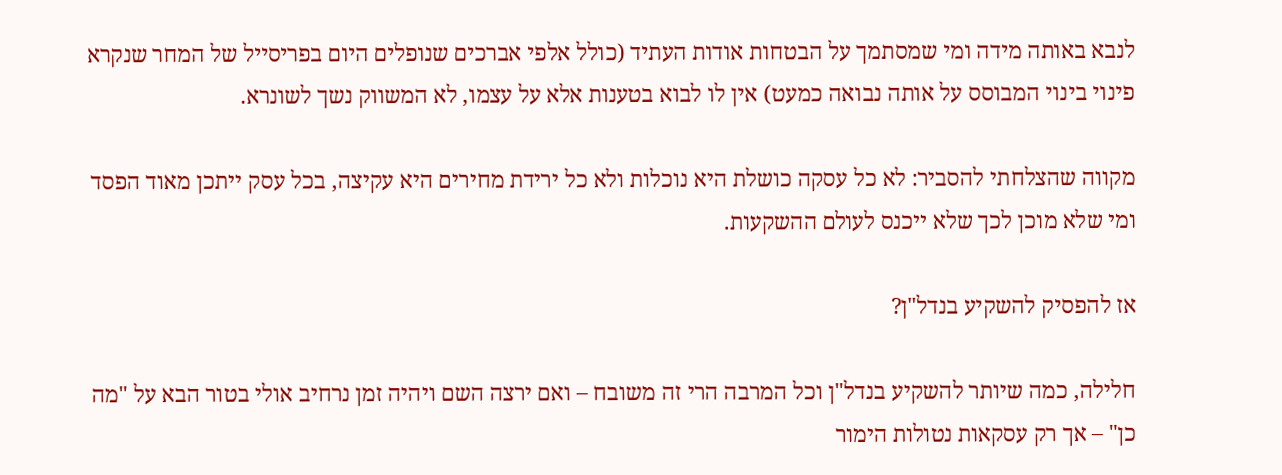לנבא באותה מידה ומי שמסתמך על הבטחות אודות העתיד (כולל אלפי אברכים שנופלים היום בפריסייל של המחר שנקרא פינוי בינוי המבוסס על אותה נבואה כמעט) אין לו לבוא בטענות אלא על עצמו, לא המשווק נשך לשונרא.

מקווה שהצלחתי להסביר: לא כל עסקה כושלת היא נוכלות ולא כל ירידת מחירים היא עקיצה, בכל עסק ייתכן מאוד הפסד ומי שלא מוכן לכך שלא ייכנס לעולם ההשקעות.

אז להפסיק להשקיע בנדל"ן?

חלילה, כמה שיותר להשקיע בנדל"ן וכל המרבה הרי זה משובח – ואם ירצה השם ויהיה זמן נרחיב אולי בטור הבא על "מה כן" – אך רק עסקאות נטולות הימור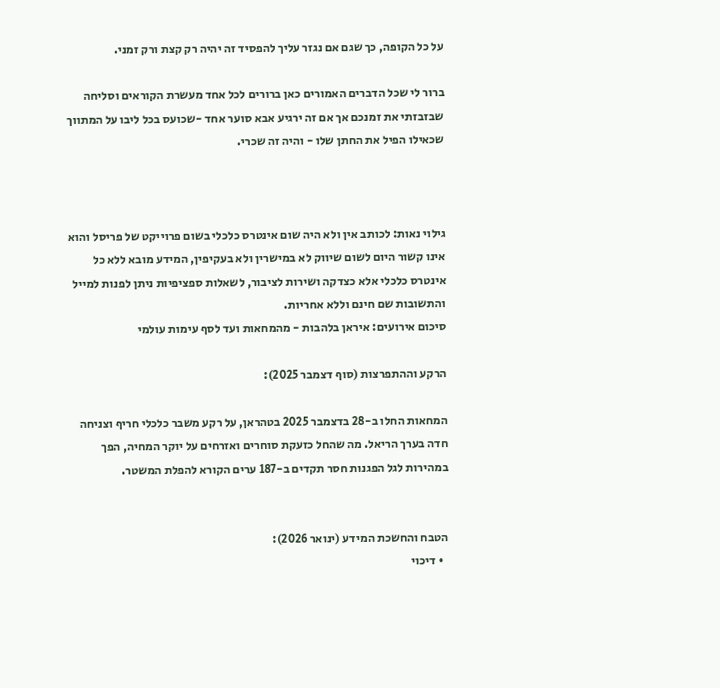על כל הקופה, כך שגם אם נגזר עליך להפסיד זה יהיה רק קצת ורק זמני.

ברור לי שכל הדברים האמורים כאן ברורים לכל אחד מעשרת הקוראים וסליחה שבזבזתי את זמנכם אך אם זה ירגיע אבא סוער אחד -שכועס בכל ליבו על המתווך שכאילו הפיל את החתן שלו - והיה זה שכרי.



גילוי נאות: לכותב אין ולא היה שום אינטרס כלכלי בשום פרוייקט של פריסל והוא אינו קשור היום לשום שיווק לא במישרין ולא בעקיפין, המידע מובא ללא כל אינטרס כלכלי אלא כצדקה ושירות לציבור, לשאלות ספציפיות ניתן לפנות למייל והתשובות שם חינם וללא אחריות.
סיכום אירועים: איראן בלהבות - מהמחאות ועד לסף עימות עולמי

הרקע וההתפרצות (סוף דצמבר 2025):

המחאות החלו ב-28 בדצמבר 2025 בטהראן, על רקע משבר כלכלי חריף וצניחה חדה בערך הריאל. מה שהחל כזעקת סוחרים ואזרחים על יוקר המחיה, הפך במהירות לגל הפגנות חסר תקדים ב-187 ערים הקורא להפלת המשטר.


הטבח והחשכת המידע (ינואר 2026):
  • דיכוי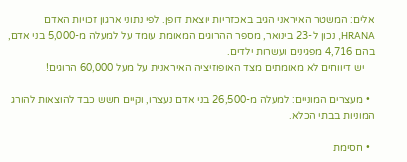אלים: המשטר האיראני הגיב באכזריות יוצאת דופן. לפי נתוני ארגון זכויות האדם HRANA, נכון ל-23 בינואר, מספר ההרוגים המאומת עומד על למעלה מ-5,000 בני אדם, בהם 4,716 מפגינים ועשרות ילדים.
    יש דיווחים לא מאומתים מצד האופוזיציה האיראנית על מעל 60,000 הרוגים!

  • מעצרים המוניים: למעלה מ-26,500 בני אדם נעצרו, וקיים חשש כבד להוצאות להורג המוניות בבתי הכלא.

  • חסימת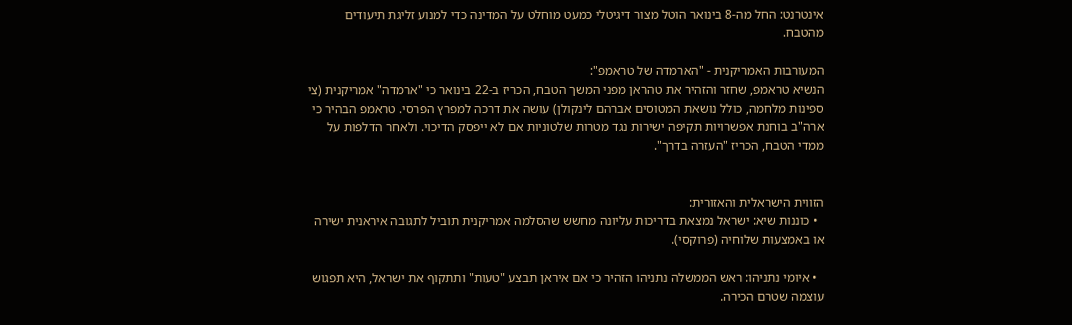אינטרנט: החל מה-8 בינואר הוטל מצור דיגיטלי כמעט מוחלט על המדינה כדי למנוע זליגת תיעודים מהטבח.

המעורבות האמריקנית - "הארמדה של טראמפ":
הנשיא טראמפ, שחזר והזהיר את טהראן מפני המשך הטבח, הכריז ב-22 בינואר כי "ארמדה" אמריקנית (צי ספינות מלחמה, כולל נושאת המטוסים אברהם לינקולן) עושה את דרכה למפרץ הפרסי. טראמפ הבהיר כי ארה"ב בוחנת אפשרויות תקיפה ישירות נגד מטרות שלטוניות אם לא ייפסק הדיכוי. ולאחר הדלפות על ממדי הטבח, הכריז "העזרה בדרך".


הזווית הישראלית והאזורית:
  • כוננות שיא: ישראל נמצאת בדריכות עליונה מחשש שהסלמה אמריקנית תוביל לתגובה איראנית ישירה או באמצעות שלוחיה (פרוקסי).

  • איומי נתניהו: ראש הממשלה נתניהו הזהיר כי אם איראן תבצע "טעות" ותתקוף את ישראל, היא תפגוש עוצמה שטרם הכירה.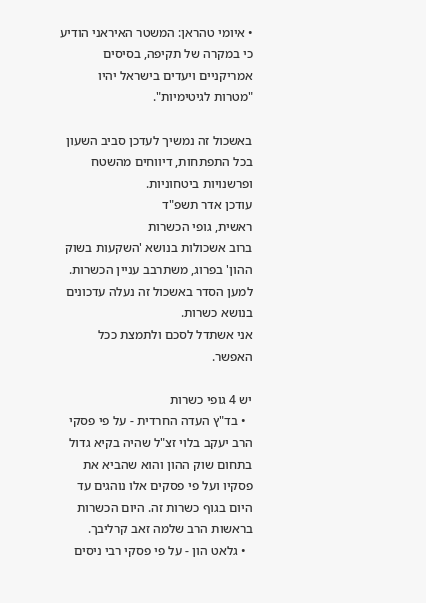• איומי טהראן: המשטר האיראני הודיע כי במקרה של תקיפה, בסיסים אמריקניים ויעדים בישראל יהיו "מטרות לגיטימיות".

באשכול זה נמשיך לעדכן סביב השעון בכל התפתחות, דיווחים מהשטח ופרשנויות ביטחוניות.
עודכן אדר תשפ"ד
ראשית, גופי הכשרות
ברוב אשכולות בנושא 'השקעות בשוק ההון' בפרוג, משתרבב עניין הכשרות.
למען הסדר באשכול זה נעלה עדכונים בנושא כשרות.
אני אשתדל לסכם ולתמצת ככל האפשר.

יש 4 גופי כשרות
  • בד"ץ העדה החרדית - על פי פסקי הרב יעקב בלוי זצ"ל שהיה בקיא גדול בתחום שוק ההון והוא שהביא את פסקיו ועל פי פסקים אלו נוהגים עד היום בגוף כשרות זה. היום הכשרות בראשות הרב שלמה זאב קרליבך.
  • גלאט הון - על פי פסקי רבי ניסים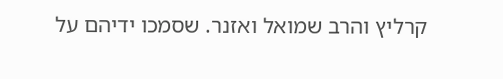קרליץ והרב שמואל ואזנר. שסמכו ידיהם על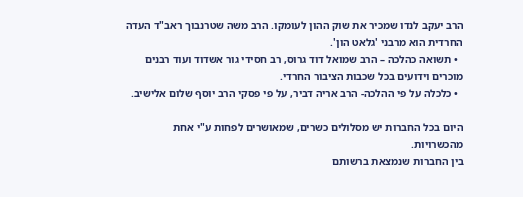הרב יעקב לנדו שמכיר את שוק ההון לעומקו. הרב משה שטרנבוך ראב"ד העדה החרדית הוא מרבני 'גלאט הון'.
  • תשואה כהלכה – הרב שמואל דוד גרוס, רב חסידי גור אשדוד ועוד רבנים מוכרים וידועים בכל שכבות הציבור החרדי.
  • כלכלה על פי ההלכה- הרב אריה דביר, על פי פסקי הרב יוסף שלום אלישיב.

היום בכל החברות יש מסלולים כשרים, שמאושרים לפחות ע"י אחת מהכשרויות.
בין החברות שנמצאת ברשותם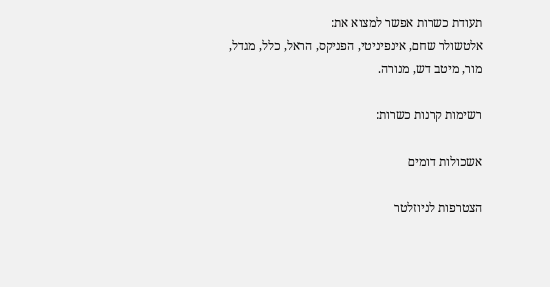תעודת כשרות אפשר למצוא את:
אלטשולר שחם, אינפיניטי, הפניקס, הראל, כלל, מגדל, מור, מיטב דש, מנורה.

רשימות קרנות כשרות:

אשכולות דומים

הצטרפות לניוזלטר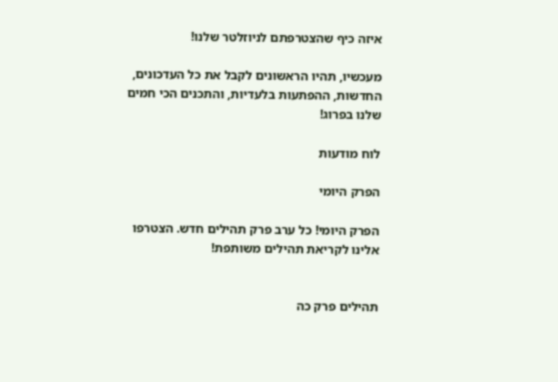איזה כיף שהצטרפתם לניוזלטר שלנו!

מעכשיו, תהיו הראשונים לקבל את כל העדכונים, החדשות, ההפתעות בלעדיות, והתכנים הכי חמים שלנו בפרוג!

לוח מודעות

הפרק היומי

הפרק היומי! כל ערב פרק תהילים חדש. הצטרפו אלינו לקריאת תהילים משותפת!


תהילים פרק כה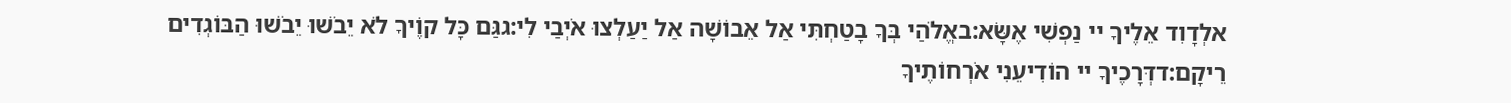אלְדָוִד אֵלֶיךָ יי נַפְשִׁי אֶשָּׂא:באֱלֹהַי בְּךָ בָטַחְתִּי אַל אֵבוֹשָׁה אַל יַעַלְצוּ אֹיְבַי לִי:גגַּם כָּל קוֶֹיךָ לֹא יֵבֹשׁוּ יֵבֹשׁוּ הַבּוֹגְדִים רֵיקָם:דדְּרָכֶיךָ יי הוֹדִיעֵנִי אֹרְחוֹתֶיךָ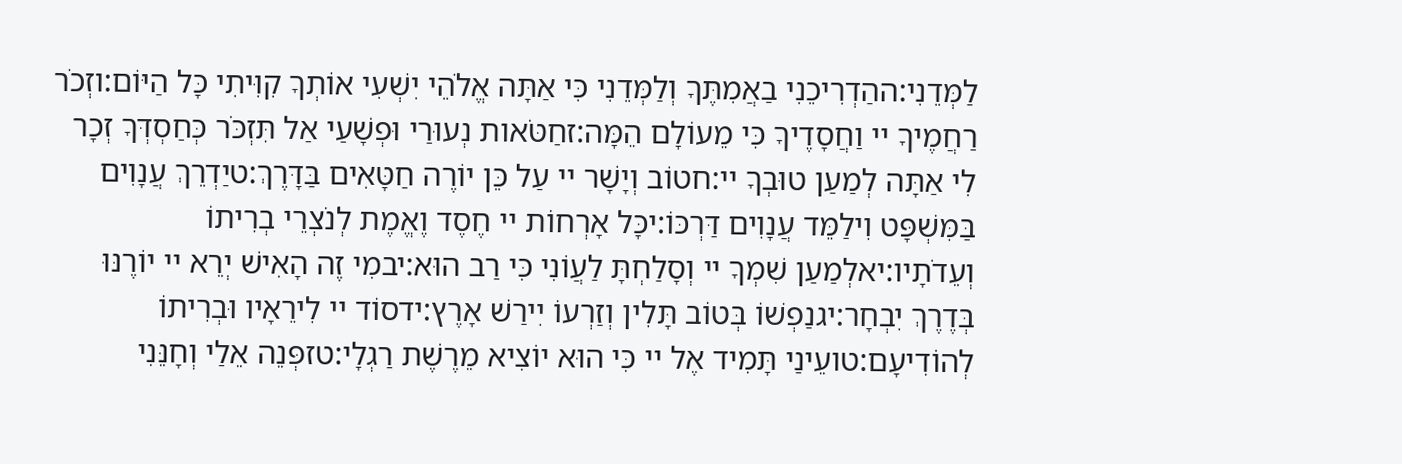לַמְּדֵנִי:ההַדְרִיכֵנִי בַאֲמִתֶּךָ וְלַמְּדֵנִי כִּי אַתָּה אֱלֹהֵי יִשְׁעִי אוֹתְךָ קִוִּיתִי כָּל הַיּוֹם:וזְכֹר רַחֲמֶיךָ יי וַחֲסָדֶיךָ כִּי מֵעוֹלָם הֵמָּה:זחַטֹּאות נְעוּרַי וּפְשָׁעַי אַל תִּזְכֹּר כְּחַסְדְּךָ זְכָר לִי אַתָּה לְמַעַן טוּבְךָ יי:חטוֹב וְיָשָׁר יי עַל כֵּן יוֹרֶה חַטָּאִים בַּדָּרֶךְ:טיַדְרֵךְ עֲנָוִים בַּמִּשְׁפָּט וִילַמֵּד עֲנָוִים דַּרְכּוֹ:יכָּל אָרְחוֹת יי חֶסֶד וֶאֱמֶת לְנֹצְרֵי בְרִיתוֹ וְעֵדֹתָיו:יאלְמַעַן שִׁמְךָ יי וְסָלַחְתָּ לַעֲוֹנִי כִּי רַב הוּא:יבמִי זֶה הָאִישׁ יְרֵא יי יוֹרֶנּוּ בְּדֶרֶךְ יִבְחָר:יגנַפְשׁוֹ בְּטוֹב תָּלִין וְזַרְעוֹ יִירַשׁ אָרֶץ:ידסוֹד יי לִירֵאָיו וּבְרִיתוֹ לְהוֹדִיעָם:טועֵינַי תָּמִיד אֶל יי כִּי הוּא יוֹצִיא מֵרֶשֶׁת רַגְלָי:טזפְּנֵה אֵלַי וְחָנֵּנִי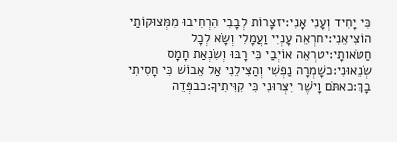כִּי יָחִיד וְעָנִי אָנִי:יזצָרוֹת לְבָבִי הִרְחִיבוּ מִמְּצוּקוֹתַי הוֹצִיאֵנִי:יחרְאֵה עָנְיִי וַעֲמָלִי וְשָׂא לְכָל חַטֹּאותָי:יטרְאֵה אוֹיְבַי כִּי רָבּוּ וְשִׂנְאַת חָמָס שְׂנֵאוּנִי:כשָׁמְרָה נַפְשִׁי וְהַצִּילֵנִי אַל אֵבוֹשׁ כִּי חָסִיתִי בָךְ:כאתֹּם וָיֹשֶׁר יִצְּרוּנִי כִּי קִוִּיתִיךָ:כבפְּדֵה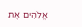אֱלֹהִים אֶת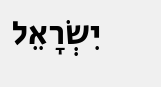יִשְׂרָאֵל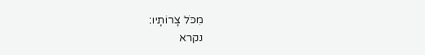מִכֹּל צָרוֹתָיו:
נקרא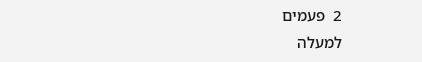2  פעמים
למעלה